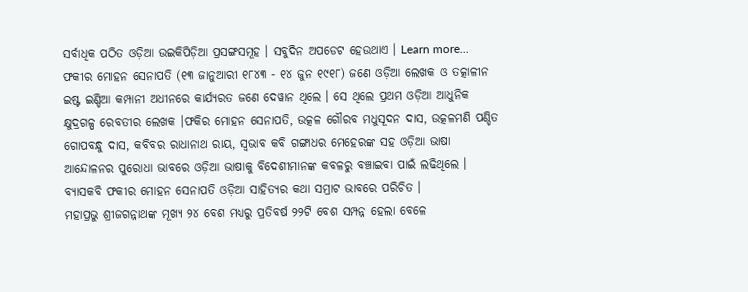ସର୍ବାଧିକ ପଠିତ ଓଡ଼ିଆ ଉଇକିପିଡ଼ିଆ ପ୍ରସଙ୍ଗସମୂହ । ସବୁଦିନ ଅପଡେଟ ହେଉଥାଏ । Learn more...
ଫକୀର ମୋହନ ସେନାପତି (୧୩ ଜାନୁଆରୀ ୧୮୪୩ - ୧୪ ଜୁନ ୧୯୧୮) ଜଣେ ଓଡ଼ିଆ ଲେଖକ ଓ ତତ୍କାଳୀନ ଇଷ୍ଟ ଇଣ୍ଡିଆ କମ୍ପାନୀ ଅଧୀନରେ କାର୍ଯ୍ୟରତ ଜଣେ ଦେୱାନ ଥିଲେ । ସେ ଥିଲେ ପ୍ରଥମ ଓଡ଼ିଆ ଆଧୁନିକ କ୍ଷୁଦ୍ରଗଳ୍ପ ରେବତୀର ଲେଖକ ।ଫକିର ମୋହନ ସେନାପତି, ଉତ୍କଳ ଗୌରବ ମଧୁସୂଦନ ଦାସ, ଉତ୍କଳମଣି ପଣ୍ଡିତ ଗୋପବନ୍ଧୁ ଦାସ, କବିବର ରାଧାନାଥ ରାୟ, ସ୍ୱଭାବ କବି ଗଙ୍ଗାଧର ମେହେରଙ୍କ ସହ ଓଡ଼ିଆ ଭାଷା ଆନ୍ଦୋଳନର ପୁରୋଧା ଭାବରେ ଓଡ଼ିଆ ଭାଷାକୁ ବିଦେଶୀମାନଙ୍କ କବଳରୁ ବଞ୍ଚାଇବା ପାଇଁ ଲଢିଥିଲେ । ବ୍ୟାସକବି ଫକୀର ମୋହନ ସେନାପତି ଓଡ଼ିଆ ସାହିତ୍ୟର କଥା ସମ୍ରାଟ ଭାବରେ ପରିଚିତ ।
ମହାପ୍ରଭୁ ଶ୍ରୀଜଗନ୍ନାଥଙ୍କ ମୂଖ୍ୟ ୨୪ ବେଶ ମଧ୍ୟରୁ ପ୍ରତିବର୍ଷ ୨୨ଟି ବେଶ ସମ୍ପନ୍ନ ହେଲା ବେଳେ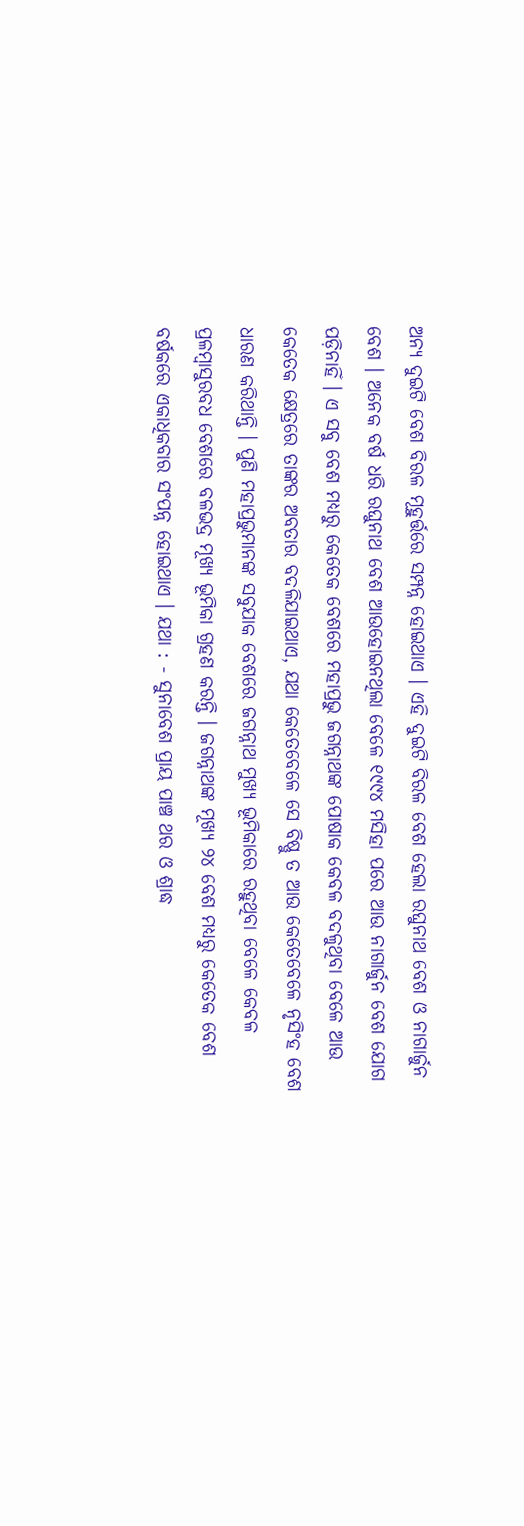ଅନ୍ୟ ଦୁଇଟି ବେଶ ବିରଳ ମୂହୁର୍ତ୍ତରେ ସମ୍ପନ୍ନ ହୋଇଥାଏ । ଏହି ଦୁଇଟି ବିରଳ ବେଶ ହେଲା ରଘୁନାଥ ବେଶ ଓ ନାଗାର୍ଜୁନ ବେଶ । ଅନେକ ବର୍ଷ ଧରି ରଘୁନାଥ ବେଶ ଆଉହୋଇନଥିଲା ବେଳେ ୧୯୯୪ ମସିହା ପରେ ଆଉ ନାଗାର୍ଜୁନ ବେଶ ଯୋଗ ପଡ଼ିନାହିଁ । ଏ ସବୁ ବେଶ ମଧ୍ୟରୁ କେତେକ ବେଶରେ ମହାପ୍ରଭୁ ଜଗନ୍ନାଥଙ୍କ ପୋଷାକ କେବଳ ବଦଳୁଥିବା ବେଳେ ଆଉ କେତେକ କ୍ଷେତ୍ରରେ ତାଙ୍କର ଅବତାର ବଦଳିଯାଇଥାଏ, ଯଥା କେତେବେଳେ ସେ ବିଷ୍ଣୁ ତ ଆଉ କେତେବେଳେ ନୃସିଂହ ବେଶ ଧାରଣ କରିଥାନ୍ତି । ପୁଣି ମହାପ୍ରଭୁମାନଙ୍କ ସବୁଯାକ ବେଶରେ ଜଗନ୍ନାଥ ମୁଖ୍ୟ ଭୂମିକାରେ ରହୁଥିବା ବେଳେ କେବଳ ପ୍ରଳମ୍ବାସୁରବଧ ବେଶରେ ବଳଭଦ୍ର ମୂଖ୍ୟ ଭୂମିକା ଗ୍ରହଣ କରନ୍ତି । ଜଗନ୍ନାଥଙ୍କ ମୂଖ୍ୟ ୨୪ ବେଶ ମଧ୍ୟରୁ କେତେକ ବେଶ ବର୍ଷକରେ ଏକାଧିକବାର ସଂପନ୍ନ ହୋଇଥାଏ । ଯଥା : - ସୁନାବେଶ ପ୍ରାୟ ପାଞ୍ଚ ଥର ଓ ଶ୍ରାଦ୍ଧ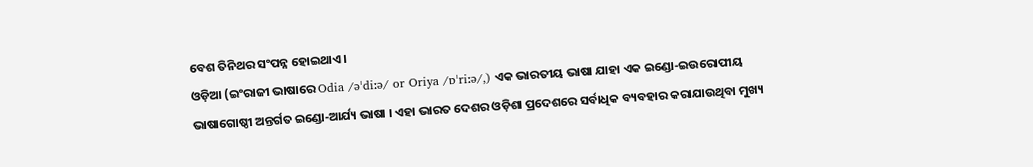ବେଶ ତିନିଥର ସଂପନ୍ନ ହୋଇଥାଏ ।
ଓଡ଼ିଆ (ଇଂରାଜୀ ଭାଷାରେ Odia /əˈdiːə/ or Oriya /ɒˈriːə/,) ଏକ ଭାରତୀୟ ଭାଷା ଯାହା ଏକ ଇଣ୍ଡୋ-ଇଉରୋପୀୟ ଭାଷାଗୋଷ୍ଠୀ ଅନ୍ତର୍ଗତ ଇଣ୍ଡୋ-ଆର୍ଯ୍ୟ ଭାଷା । ଏହା ଭାରତ ଦେଶର ଓଡ଼ିଶା ପ୍ରଦେଶରେ ସର୍ବାଧିକ ବ୍ୟବହାର କରାଯାଉଥିବା ମୁଖ୍ୟ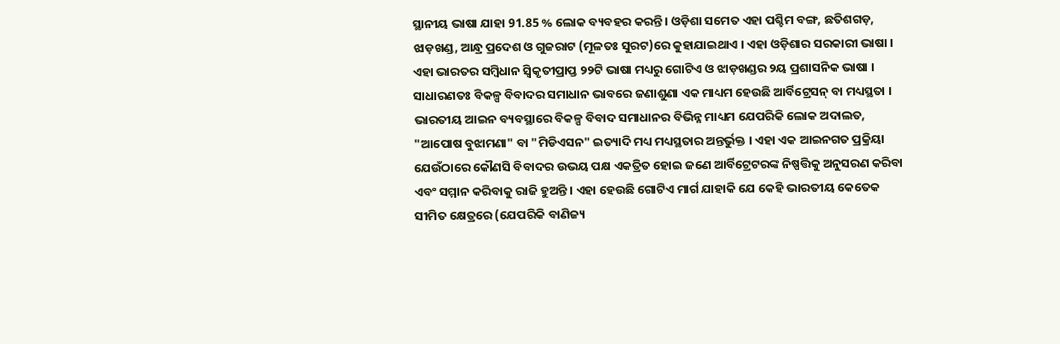ସ୍ଥାନୀୟ ଭାଷା ଯାହା 91.85 % ଲୋକ ବ୍ୟବହର କରନ୍ତି । ଓଡ଼ିଶା ସମେତ ଏହା ପଶ୍ଚିମ ବଙ୍ଗ, ଛତିଶଗଡ଼, ଝାଡ଼ଖଣ୍ଡ, ଆନ୍ଧ୍ର ପ୍ରଦେଶ ଓ ଗୁଜରାଟ (ମୂଳତଃ ସୁରଟ)ରେ କୁହାଯାଇଥାଏ । ଏହା ଓଡ଼ିଶାର ସରକାରୀ ଭାଷା । ଏହା ଭାରତର ସମ୍ବିଧାନ ସ୍ୱିକୃତୀପ୍ରାପ୍ତ ୨୨ଟି ଭାଷା ମଧ୍ୟରୁ ଗୋଟିଏ ଓ ଝାଡ଼ଖଣ୍ଡର ୨ୟ ପ୍ରଶାସନିକ ଭାଷା ।
ସାଧାରଣତଃ ବିକଳ୍ପ ବିବାଦର ସମାଧାନ ଭାବରେ ଜଣାଶୁଣା ଏକ ମାଧ୍ୟମ ହେଉଛି ଆର୍ବିଟ୍ରେସନ୍ ବା ମଧ୍ୟସ୍ଥତା । ଭାରତୀୟ ଆଇନ ବ୍ୟବସ୍ଥାରେ ବିକଳ୍ପ ବିବାଦ ସମାଧାନର ବିଭିନ୍ନ ମାଧ୍ୟମ ଯେପରିକି ଲୋକ ଅଦାଲତ, "ଆପୋଷ ବୁଝାମଣା" ବା "ମିଡିଏସନ" ଇତ୍ୟାଦି ମଧ୍ୟ ମଧ୍ୟସ୍ଥତାର ଅନ୍ତର୍ଭୁକ୍ତ । ଏହା ଏକ ଆଇନଗତ ପ୍ରକ୍ରିୟା ଯେଉଁଠାରେ କୌଣସି ବିବାଦର ଉଭୟ ପକ୍ଷ ଏକତ୍ରିତ ହୋଇ ଜଣେ ଆର୍ବିଟ୍ରେଟରଙ୍କ ନିଷ୍ପତ୍ତିକୁ ଅନୁସରଣ କରିବା ଏବଂ ସମ୍ମାନ କରିବାକୁ ରାଜି ହୁଅନ୍ତି । ଏହା ହେଉଛି ଗୋଟିଏ ମାର୍ଗ ଯାହାକି ଯେ କେହି ଭାରତୀୟ କେତେକ ସୀମିତ କ୍ଷେତ୍ରରେ (ଯେପରିକି ବାଣିଜ୍ୟ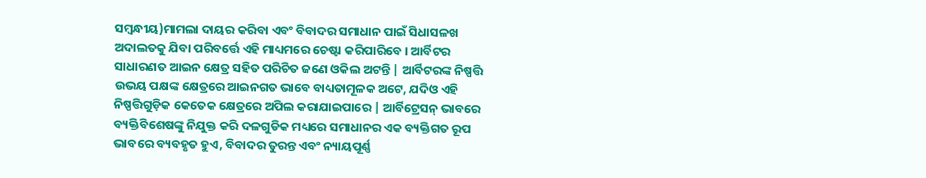ସମ୍ବନ୍ଧୀୟ)ମାମଲା ଦାୟର କରିବା ଏବଂ ବିବାଦର ସମାଧାନ ପାଇଁ ସିଧାସଳଖ ଅଦାଲତକୁ ଯିବା ପରିବର୍ତ୍ତେ ଏହି ମାଧ୍ୟମରେ ଚେଷ୍ଟା କରିପାରିବେ । ଆର୍ବିଟର ସାଧାରଣତ ଆଇନ କ୍ଷେତ୍ର ସହିତ ପରିଚିତ ଜଣେ ଓକିଲ ଅଟନ୍ତି | ଆର୍ବିଟରଙ୍କ ନିଷ୍ପତ୍ତି ଉଭୟ ପକ୍ଷଙ୍କ କ୍ଷେତ୍ରରେ ଆଇନଗତ ଭାବେ ବାଧ୍ୟତାମୂଳକ ଅଟେ, ଯଦିଓ ଏହି ନିଷ୍ପତ୍ତିଗୁଡ଼ିକ କେତେକ କ୍ଷେତ୍ରରେ ଅପିଲ କରାଯାଇପାରେ | ଆର୍ବିଟ୍ରେସନ୍ ଭାବରେ ବ୍ୟକ୍ତିବିଶେଷଙ୍କୁ ନିଯୁକ୍ତ କରି ଦଳଗୁଡିକ ମଧ୍ୟରେ ସମାଧାନର ଏକ ବ୍ୟକ୍ତିଗତ ରୂପ ଭାବରେ ବ୍ୟବହୃତ ହୁଏ, ବିବାଦର ତୁରନ୍ତ ଏବଂ ନ୍ୟାୟପୂର୍ଣ୍ଣ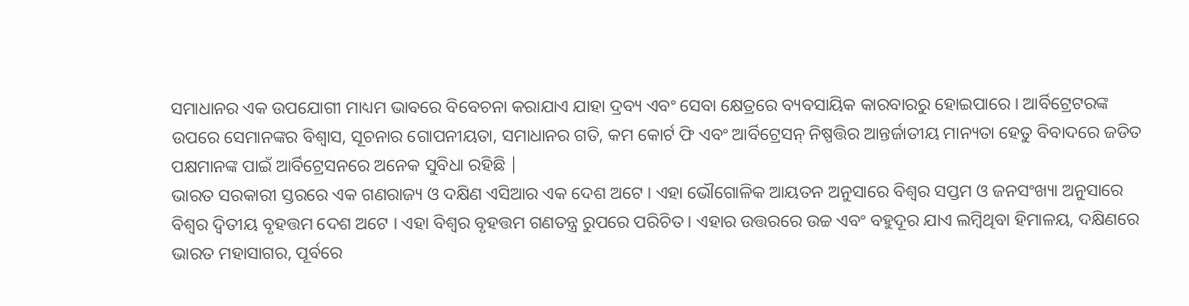ସମାଧାନର ଏକ ଉପଯୋଗୀ ମାଧ୍ୟମ ଭାବରେ ବିବେଚନା କରାଯାଏ ଯାହା ଦ୍ରବ୍ୟ ଏବଂ ସେବା କ୍ଷେତ୍ରରେ ବ୍ୟବସାୟିକ କାରବାରରୁ ହୋଇପାରେ । ଆର୍ବିଟ୍ରେଟରଙ୍କ ଉପରେ ସେମାନଙ୍କର ବିଶ୍ୱାସ, ସୂଚନାର ଗୋପନୀୟତା, ସମାଧାନର ଗତି, କମ କୋର୍ଟ ଫି ଏବଂ ଆର୍ବିଟ୍ରେସନ୍ ନିଷ୍ପତ୍ତିର ଆନ୍ତର୍ଜାତୀୟ ମାନ୍ୟତା ହେତୁ ବିବାଦରେ ଜଡିତ ପକ୍ଷମାନଙ୍କ ପାଇଁ ଆର୍ବିଟ୍ରେସନରେ ଅନେକ ସୁବିଧା ରହିଛି |
ଭାରତ ସରକାରୀ ସ୍ତରରେ ଏକ ଗଣରାଜ୍ୟ ଓ ଦକ୍ଷିଣ ଏସିଆର ଏକ ଦେଶ ଅଟେ । ଏହା ଭୌଗୋଳିକ ଆୟତନ ଅନୁସାରେ ବିଶ୍ୱର ସପ୍ତମ ଓ ଜନସଂଖ୍ୟା ଅନୁସାରେ ବିଶ୍ୱର ଦ୍ୱିତୀୟ ବୃହତ୍ତମ ଦେଶ ଅଟେ । ଏହା ବିଶ୍ୱର ବୃହତ୍ତମ ଗଣତନ୍ତ୍ର ରୁପରେ ପରିଚିତ । ଏହାର ଉତ୍ତରରେ ଉଚ୍ଚ ଏବଂ ବହୁଦୂର ଯାଏ ଲମ୍ବିଥିବା ହିମାଳୟ, ଦକ୍ଷିଣରେ ଭାରତ ମହାସାଗର, ପୂର୍ବରେ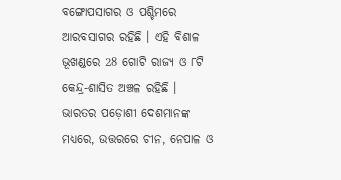ବଙ୍ଗୋପସାଗର ଓ ପଶ୍ଚିମରେ ଆରବସାଗର ରହିଛି । ଏହି ବିଶାଳ ଭୂଖଣ୍ଡରେ 28 ଗୋଟି ରାଜ୍ୟ ଓ ୮ଟି କେନ୍ଦ୍ର-ଶାସିତ ଅଞ୍ଚଳ ରହିଛି । ଭାରତର ପଡ଼ୋଶୀ ଦେଶମାନଙ୍କ ମଧ୍ୟରେ, ଉତ୍ତରରେ ଚୀନ, ନେପାଳ ଓ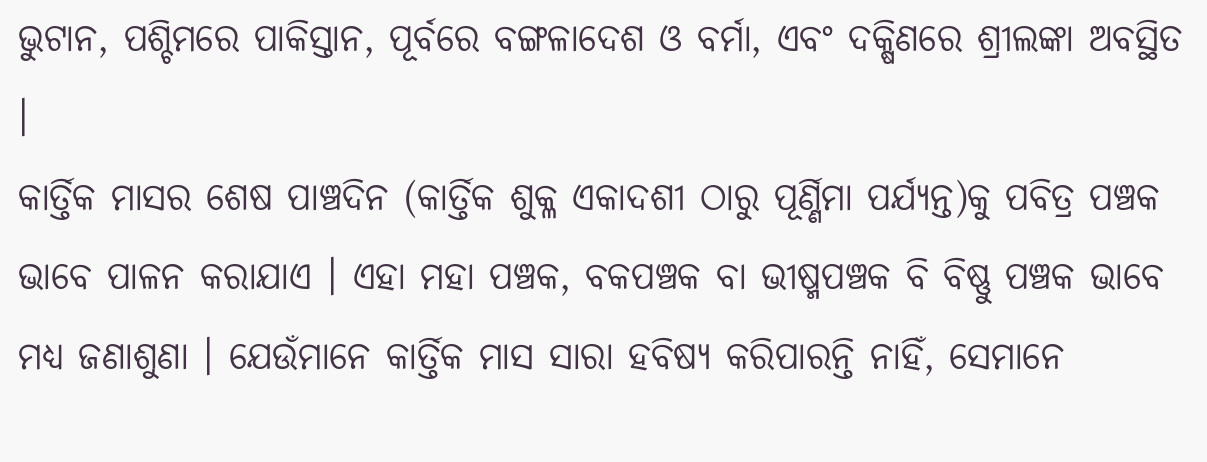ଭୁଟାନ, ପଶ୍ଚିମରେ ପାକିସ୍ତାନ, ପୂର୍ବରେ ବଙ୍ଗଳାଦେଶ ଓ ବର୍ମା, ଏବଂ ଦକ୍ଷିଣରେ ଶ୍ରୀଲଙ୍କା ଅବସ୍ଥିତ ।
କାର୍ତ୍ତିକ ମାସର ଶେଷ ପାଞ୍ଚଦିନ (କାର୍ତ୍ତିକ ଶୁକ୍ଳ ଏକାଦଶୀ ଠାରୁ ପୂର୍ଣ୍ଣିମା ପର୍ଯ୍ୟନ୍ତ)କୁ ପବିତ୍ର ପଞ୍ଚକ ଭାବେ ପାଳନ କରାଯାଏ । ଏହା ମହା ପଞ୍ଚକ, ବକପଞ୍ଚକ ବା ଭୀଷ୍ମପଞ୍ଚକ ବି ବିଷ୍ଣୁ ପଞ୍ଚକ ଭାବେ ମଧ୍ୟ ଜଣାଶୁଣା । ଯେଉଁମାନେ କାର୍ତ୍ତିକ ମାସ ସାରା ହବିଷ୍ୟ କରିପାରନ୍ତି ନାହିଁ, ସେମାନେ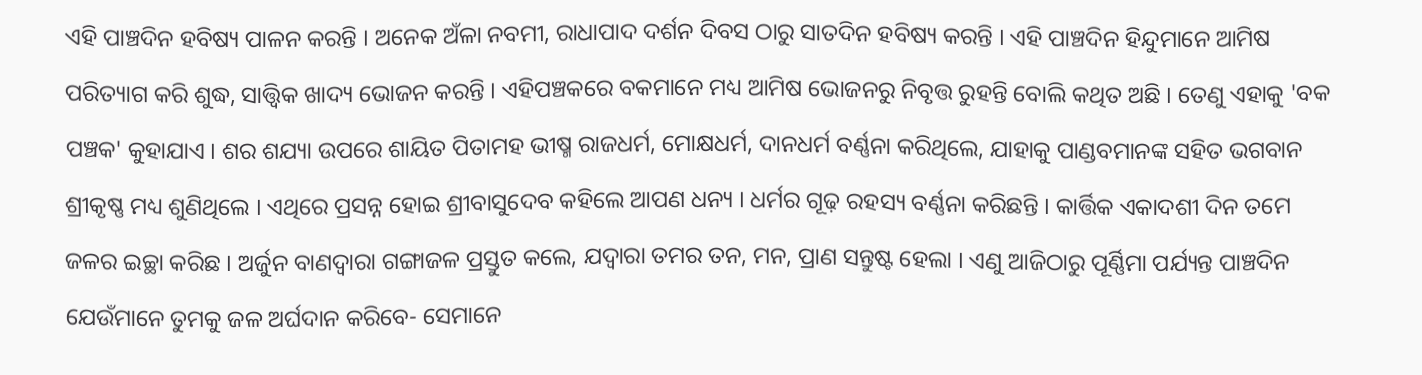ଏହି ପାଞ୍ଚଦିନ ହବିଷ୍ୟ ପାଳନ କରନ୍ତି । ଅନେକ ଅଁଳା ନବମୀ, ରାଧାପାଦ ଦର୍ଶନ ଦିବସ ଠାରୁ ସାତଦିନ ହବିଷ୍ୟ କରନ୍ତି । ଏହି ପାଞ୍ଚଦିନ ହିନ୍ଦୁମାନେ ଆମିଷ ପରିତ୍ୟାଗ କରି ଶୁଦ୍ଧ, ସାତ୍ତ୍ୱିକ ଖାଦ୍ୟ ଭୋଜନ କରନ୍ତି । ଏହିପଞ୍ଚକରେ ବକମାନେ ମଧ୍ୟ ଆମିଷ ଭୋଜନରୁ ନିବୃତ୍ତ ରୁହନ୍ତି ବୋଲି କଥିତ ଅଛି । ତେଣୁ ଏହାକୁ 'ବକ ପଞ୍ଚକ' କୁହାଯାଏ । ଶର ଶଯ୍ୟା ଉପରେ ଶାୟିତ ପିତାମହ ଭୀଷ୍ମ ରାଜଧର୍ମ, ମୋକ୍ଷଧର୍ମ, ଦାନଧର୍ମ ବର୍ଣ୍ଣନା କରିଥିଲେ, ଯାହାକୁ ପାଣ୍ଡବମାନଙ୍କ ସହିତ ଭଗବାନ ଶ୍ରୀକୃଷ୍ଣ ମଧ୍ୟ ଶୁଣିଥିଲେ । ଏଥିରେ ପ୍ରସନ୍ନ ହୋଇ ଶ୍ରୀବାସୁଦେବ କହିଲେ ଆପଣ ଧନ୍ୟ । ଧର୍ମର ଗୂଢ଼ ରହସ୍ୟ ବର୍ଣ୍ଣନା କରିଛନ୍ତି । କାର୍ତ୍ତିକ ଏକାଦଶୀ ଦିନ ତମେ ଜଳର ଇଚ୍ଛା କରିଛ । ଅର୍ଜୁନ ବାଣଦ୍ୱାରା ଗଙ୍ଗାଜଳ ପ୍ରସ୍ତୁତ କଲେ, ଯଦ୍ୱାରା ତମର ତନ, ମନ, ପ୍ରାଣ ସନ୍ତୁଷ୍ଟ ହେଲା । ଏଣୁ ଆଜିଠାରୁ ପୂର୍ଣ୍ଣିମା ପର୍ଯ୍ୟନ୍ତ ପାଞ୍ଚଦିନ ଯେଉଁମାନେ ତୁମକୁ ଜଳ ଅର୍ଘଦାନ କରିବେ- ସେମାନେ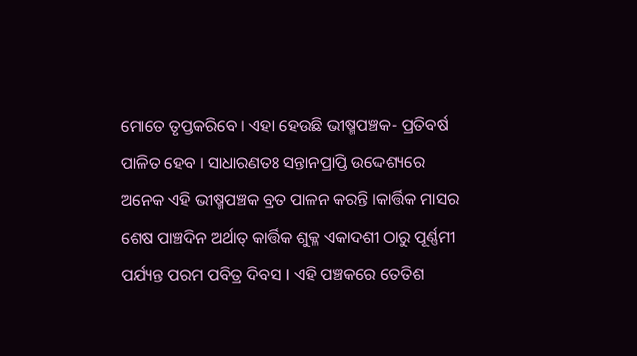ମୋତେ ତୃପ୍ତକରିବେ । ଏହା ହେଉଛି ଭୀଷ୍ମପଞ୍ଚକ- ପ୍ରତିବର୍ଷ ପାଳିତ ହେବ । ସାଧାରଣତଃ ସନ୍ତାନପ୍ରାପ୍ତି ଉଦ୍ଦେଶ୍ୟରେ ଅନେକ ଏହି ଭୀଷ୍ମପଞ୍ଚକ ବ୍ରତ ପାଳନ କରନ୍ତି ।କାର୍ତ୍ତିକ ମାସର ଶେଷ ପାଞ୍ଚଦିନ ଅର୍ଥାତ୍ କାର୍ତ୍ତିକ ଶୁକ୍ଳ ଏକାଦଶୀ ଠାରୁ ପୂର୍ଣ୍ଣମୀ ପର୍ଯ୍ୟନ୍ତ ପରମ ପବିତ୍ର ଦିବସ I ଏହି ପଞ୍ଚକରେ ତେତିଶ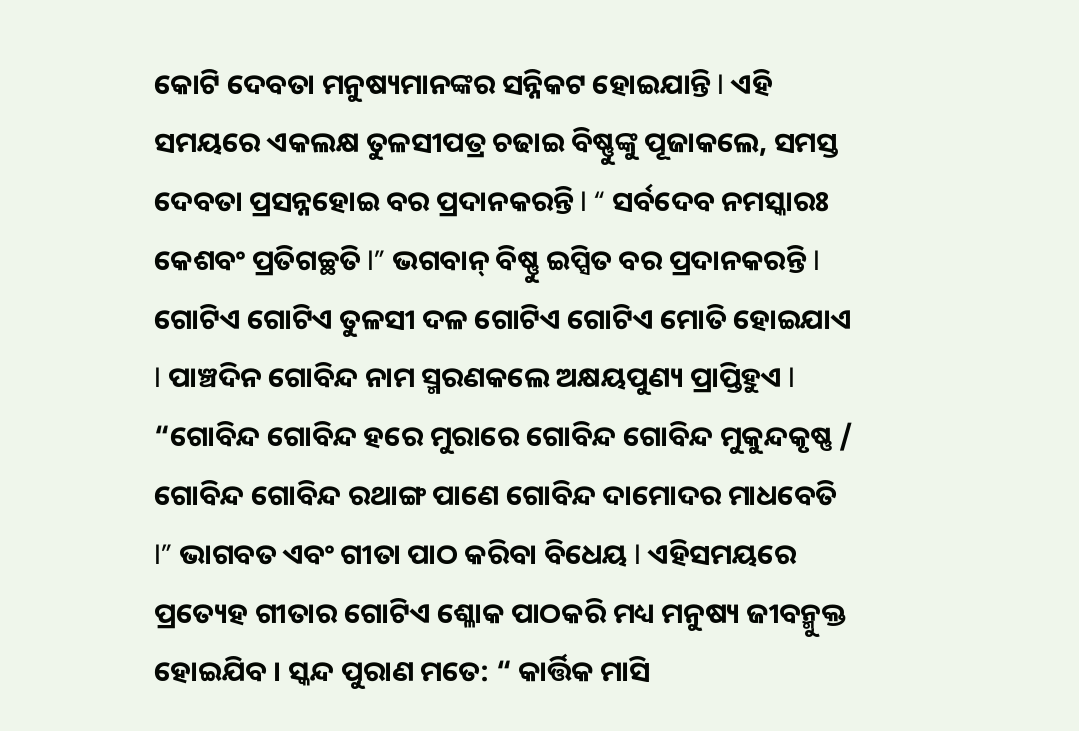କୋଟି ଦେବତା ମନୁଷ୍ୟମାନଙ୍କର ସନ୍ନିକଟ ହୋଇଯାନ୍ତି I ଏହି ସମୟରେ ଏକଲକ୍ଷ ତୁଳସୀପତ୍ର ଚଢାଇ ବିଷ୍ଣୁଙ୍କୁ ପୂଜାକଲେ, ସମସ୍ତ ଦେବତା ପ୍ରସନ୍ନହୋଇ ବର ପ୍ରଦାନକରନ୍ତି I “ ସର୍ବଦେବ ନମସ୍କାରଃ କେଶବଂ ପ୍ରତିଗଚ୍ଛତି I” ଭଗବାନ୍ ବିଷ୍ଣୁ ଇପ୍ସିତ ବର ପ୍ରଦାନକରନ୍ତି I ଗୋଟିଏ ଗୋଟିଏ ତୁଳସୀ ଦଳ ଗୋଟିଏ ଗୋଟିଏ ମୋତି ହୋଇଯାଏ I ପାଞ୍ଚଦିନ ଗୋବିନ୍ଦ ନାମ ସ୍ମରଣକଲେ ଅକ୍ଷୟପୁଣ୍ୟ ପ୍ରାପ୍ତିହୁଏ I “ଗୋବିନ୍ଦ ଗୋବିନ୍ଦ ହରେ ମୁରାରେ ଗୋବିନ୍ଦ ଗୋବିନ୍ଦ ମୁକୁନ୍ଦକୃଷ୍ଣ / ଗୋବିନ୍ଦ ଗୋବିନ୍ଦ ରଥାଙ୍ଗ ପାଣେ ଗୋବିନ୍ଦ ଦାମୋଦର ମାଧବେତି I” ଭାଗବତ ଏବଂ ଗୀତା ପାଠ କରିବା ବିଧେୟ I ଏହିସମୟରେ ପ୍ରତ୍ୟେହ ଗୀତାର ଗୋଟିଏ ଶ୍ଳୋକ ପାଠକରି ମଧ୍ୟ ମନୁଷ୍ୟ ଜୀବନ୍ମୁକ୍ତ ହୋଇଯିବ । ସ୍କନ୍ଦ ପୁରାଣ ମତେ: “ କାର୍ତ୍ତିକ ମାସି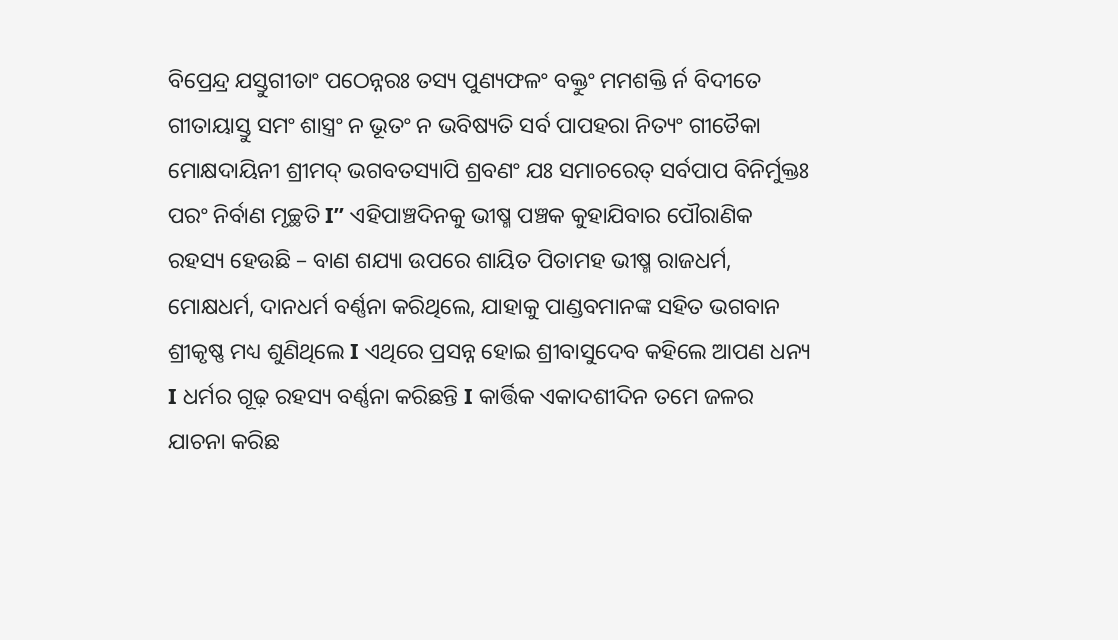ବିପ୍ରେନ୍ଦ୍ର ଯସ୍ତୁଗୀତାଂ ପଠେନ୍ନରଃ ତସ୍ୟ ପୁଣ୍ୟଫଳଂ ବକ୍ତୁଂ ମମଶକ୍ତି ର୍ନ ବିଦୀତେ ଗୀତାୟାସ୍ତୁ ସମଂ ଶାସ୍ତ୍ରଂ ନ ଭୂତଂ ନ ଭବିଷ୍ୟତି ସର୍ବ ପାପହରା ନିତ୍ୟଂ ଗୀତୈକା ମୋକ୍ଷଦାୟିନୀ ଶ୍ରୀମଦ୍ ଭଗବତସ୍ୟାପି ଶ୍ରବଣଂ ଯଃ ସମାଚରେତ୍ ସର୍ବପାପ ବିନିର୍ମୁକ୍ତଃ ପରଂ ନିର୍ବାଣ ମୃଚ୍ଛତି I” ଏହିପାଞ୍ଚଦିନକୁ ଭୀଷ୍ମ ପଞ୍ଚକ କୁହାଯିବାର ପୌରାଣିକ ରହସ୍ୟ ହେଉଛି – ବାଣ ଶଯ୍ୟା ଉପରେ ଶାୟିତ ପିତାମହ ଭୀଷ୍ମ ରାଜଧର୍ମ, ମୋକ୍ଷଧର୍ମ, ଦାନଧର୍ମ ବର୍ଣ୍ଣନା କରିଥିଲେ, ଯାହାକୁ ପାଣ୍ଡବମାନଙ୍କ ସହିତ ଭଗବାନ ଶ୍ରୀକୃଷ୍ଣ ମଧ୍ୟ ଶୁଣିଥିଲେ I ଏଥିରେ ପ୍ରସନ୍ନ ହୋଇ ଶ୍ରୀବାସୁଦେବ କହିଲେ ଆପଣ ଧନ୍ୟ I ଧର୍ମର ଗୂଢ଼ ରହସ୍ୟ ବର୍ଣ୍ଣନା କରିଛନ୍ତି I କାର୍ତ୍ତିକ ଏକାଦଶୀଦିନ ତମେ ଜଳର ଯାଚନା କରିଛ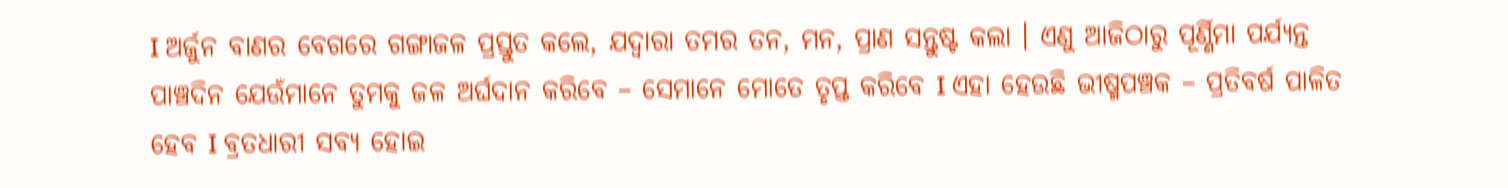I ଅର୍ଜୁନ ବାଣର ବେଗରେ ଗଙ୍ଗାଜଳ ପ୍ରସ୍ତୁତ କଲେ, ଯଦ୍ୱାରା ତମର ତନ, ମନ, ପ୍ରାଣ ସନ୍ତୁଷ୍ଟ କଲା । ଏଣୁ ଆଜିଠାରୁ ପୂର୍ଣ୍ଣିମା ପର୍ଯ୍ୟନ୍ତ ପାଞ୍ଚଦିନ ଯେଉଁମାନେ ତୁମକୁ ଜଳ ଅର୍ଘଦାନ କରିବେ – ସେମାନେ ମୋତେ ତୃପ୍ତ କରିବେ I ଏହା ହେଉଛି ଭୀଷ୍ମପଞ୍ଚକ – ପ୍ରତିବର୍ଷ ପାଳିତ ହେବ I ବ୍ରତଧାରୀ ସବ୍ୟ ହୋଇ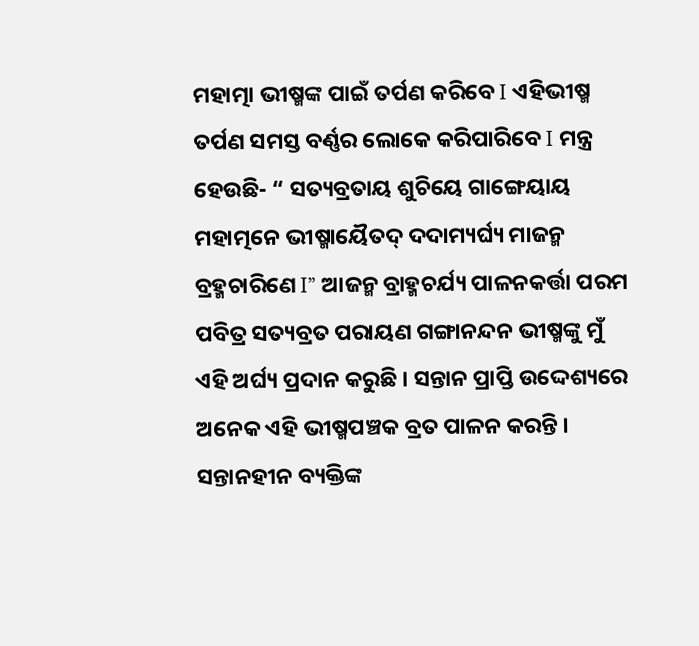ମହାତ୍ମା ଭୀଷ୍ମଙ୍କ ପାଇଁ ତର୍ପଣ କରିବେ I ଏହିଭୀଷ୍ମ ତର୍ପଣ ସମସ୍ତ ବର୍ଣ୍ଣର ଲୋକେ କରିପାରିବେ I ମନ୍ତ୍ର ହେଉଛି- “ ସତ୍ୟବ୍ରତାୟ ଶୁଚିୟେ ଗାଙ୍ଗେୟାୟ ମହାତ୍ମନେ ଭୀଷ୍ମାୟୈତଦ୍ ଦଦାମ୍ୟର୍ଘ୍ୟ ମାଜନ୍ମ ବ୍ରହ୍ମଚାରିଣେ I” ଆଜନ୍ମ ବ୍ରାହ୍ମଚର୍ଯ୍ୟ ପାଳନକର୍ତ୍ତା ପରମ ପବିତ୍ର ସତ୍ୟବ୍ରତ ପରାୟଣ ଗଙ୍ଗାନନ୍ଦନ ଭୀଷ୍ମଙ୍କୁ ମୁଁ ଏହି ଅର୍ଘ୍ୟ ପ୍ରଦାନ କରୁଛି । ସନ୍ତାନ ପ୍ରାପ୍ତି ଉଦ୍ଦେଶ୍ୟରେ ଅନେକ ଏହି ଭୀଷ୍ମପଞ୍ଚକ ବ୍ରତ ପାଳନ କରନ୍ତି । ସନ୍ତାନହୀନ ବ୍ୟକ୍ତିଙ୍କ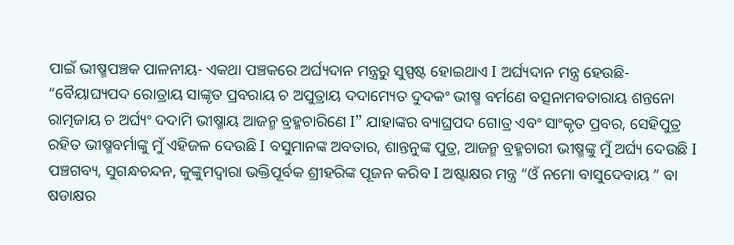ପାଇଁ ଭୀଷ୍ମପଞ୍ଚକ ପାଳନୀୟ- ଏକଥା ପଞ୍ଚକରେ ଅର୍ଘ୍ୟଦାନ ମନ୍ତ୍ରରୁ ସୁସ୍ପଷ୍ଟ ହୋଇଥାଏ I ଅର୍ଘ୍ୟଦାନ ମନ୍ତ୍ର ହେଉଛି- “ବୈୟାଘ୍ୟପଦ ରୋତ୍ରାୟ ସାଙ୍କୃତ ପ୍ରବରାୟ ଚ ଅପୁତ୍ରାୟ ଦଦାମ୍ୟେତ ଦୁଦକଂ ଭୀଷ୍ମ ବର୍ମଣେ ବତ୍ସନାମବତାରାୟ ଶନ୍ତନୋ ରାତ୍ମଜାୟ ଚ ଅର୍ଘ୍ୟଂ ଦଦାମି ଭୀଷ୍ମାୟ ଆଜନ୍ମ ବ୍ରହ୍ମଚାରିଣେ I” ଯାହାଙ୍କର ବ୍ୟାଘ୍ରପଦ ଗୋତ୍ର ଏବଂ ସାଂକୃତ ପ୍ରବର, ସେହିପୁତ୍ର ରହିତ ଭୀଷ୍ମବର୍ମାଙ୍କୁ ମୁଁ ଏହିଜଳ ଦେଉଛି I ବସୁମାନଙ୍କ ଅବତାର, ଶାନ୍ତନୁଙ୍କ ପୁତ୍ର, ଆଜନ୍ମ ବ୍ରହ୍ମଚାରୀ ଭୀଷ୍ମଙ୍କୁ ମୁଁ ଅର୍ଘ୍ୟ ଦେଉଛି I ପଞ୍ଚଗବ୍ୟ, ସୁଗନ୍ଧଚନ୍ଦନ, କୁଙ୍କୁମଦ୍ୱାରା ଭକ୍ତିପୂର୍ବକ ଶ୍ରୀହରିଙ୍କ ପୂଜନ କରିବ I ଅଷ୍ଟାକ୍ଷର ମନ୍ତ୍ର “ଓଁ ନମୋ ବାସୁଦେବାୟ ” ବା ଷଡାକ୍ଷର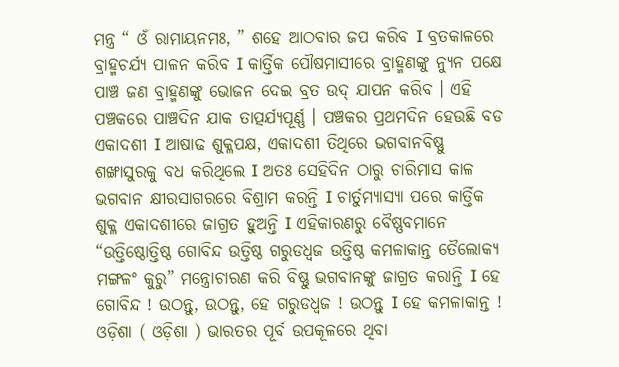ମନ୍ତ୍ର “ ଓଁ ରାମାୟନମଃ, ” ଶହେ ଆଠବାର ଜପ କରିବ I ବ୍ରତକାଳରେ ବ୍ରାହ୍ମଚର୍ଯ୍ୟ ପାଳନ କରିବ I କାର୍ତ୍ତିକ ପୌଷମାସୀରେ ବ୍ରାହ୍ମଣଙ୍କୁ ନ୍ୟୁନ ପକ୍ଷେ ପାଞ୍ଚ ଜଣ ବ୍ରାହ୍ମଣଙ୍କୁ ଭୋଜନ ଦେଇ ବ୍ରତ ଉଦ୍ ଯାପନ କରିବ । ଏହି ପଞ୍ଚକରେ ପାଞ୍ଚଦିନ ଯାକ ତାତ୍ପର୍ଯ୍ୟପୂର୍ଣ୍ଣ । ପଞ୍ଚକର ପ୍ରଥମଦିନ ହେଉଛି ବଡ ଏକାଦଶୀ I ଆଷାଢ ଶୁକ୍ଳପକ୍ଷ, ଏକାଦଶୀ ତିଥିରେ ଭଗବାନବିଷ୍ଣୁ ଶଙ୍ଖାସୁରକୁ ବଧ କରିଥିଲେ I ଅତଃ ସେହିଦିନ ଠାରୁ ଚାରିମାସ କାଳ ଭଗବାନ କ୍ଷୀରସାଗରରେ ବିଶ୍ରାମ କରନ୍ତି I ଚାର୍ତୁମ୍ୟାସ୍ୟା ପରେ କାର୍ତ୍ତିକ ଶୁକ୍ଳ ଏକାଦଶୀରେ ଜାଗ୍ରତ ହୁଅନ୍ତି I ଏହିକାରଣରୁ ବୈଷ୍ଣବମାନେ “ଉତ୍ତିଷ୍ଠୋତ୍ତିଷ୍ଠ ଗୋବିନ୍ଦ ଉତ୍ତିଷ୍ଠ ଗରୁଡଧ୍ୱଜ ଉତ୍ତିଷ୍ଠ କମଳାକାନ୍ତ ତୈଲୋକ୍ୟ ମଙ୍ଗଳଂ କୁରୁ” ମନ୍ତ୍ରୋଚାରଣ କରି ବିଷ୍ଣୁ ଭଗବାନଙ୍କୁ ଜାଗ୍ରତ କରାନ୍ତି I ହେ ଗୋବିନ୍ଦ ! ଉଠନ୍ତୁ, ଉଠନ୍ତୁ, ହେ ଗରୁଡଧ୍ୱଜ ! ଉଠନ୍ତୁ I ହେ କମଳାକାନ୍ତ !
ଓଡ଼ିଶା ( ଓଡ଼ିଶା ) ଭାରତର ପୂର୍ବ ଉପକୂଳରେ ଥିବା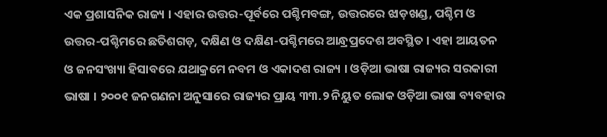ଏକ ପ୍ରଶାସନିକ ରାଜ୍ୟ । ଏହାର ଉତ୍ତର-ପୂର୍ବରେ ପଶ୍ଚିମବଙ୍ଗ, ଉତ୍ତରରେ ଝାଡ଼ଖଣ୍ଡ, ପଶ୍ଚିମ ଓ ଉତ୍ତର-ପଶ୍ଚିମରେ ଛତିଶଗଡ଼, ଦକ୍ଷିଣ ଓ ଦକ୍ଷିଣ-ପଶ୍ଚିମରେ ଆନ୍ଧ୍ରପ୍ରଦେଶ ଅବସ୍ଥିତ । ଏହା ଆୟତନ ଓ ଜନସଂଖ୍ୟା ହିସାବରେ ଯଥାକ୍ରମେ ନବମ ଓ ଏକାଦଶ ରାଜ୍ୟ । ଓଡ଼ିଆ ଭାଷା ରାଜ୍ୟର ସରକାରୀ ଭାଷା । ୨୦୦୧ ଜନଗଣନା ଅନୁସାରେ ରାଜ୍ୟର ପ୍ରାୟ ୩୩.୨ ନିୟୁତ ଲୋକ ଓଡ଼ିଆ ଭାଷା ବ୍ୟବହାର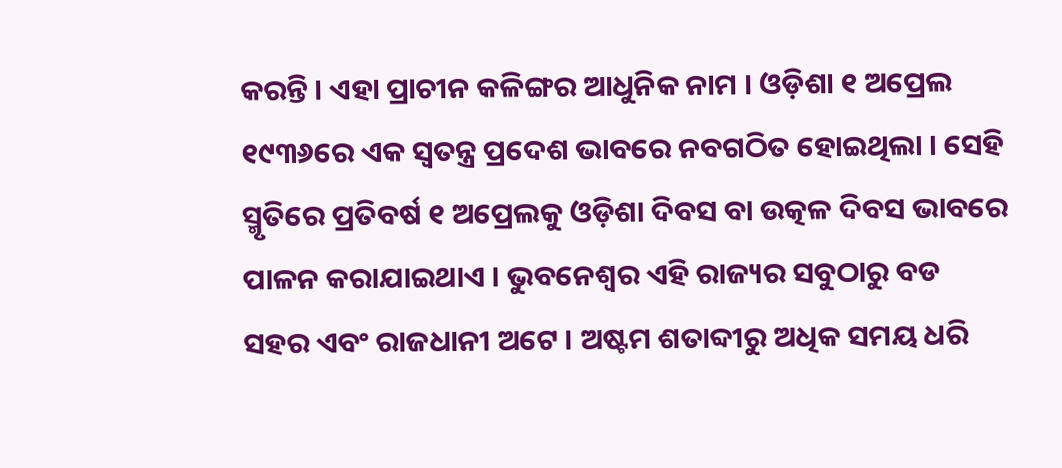କରନ୍ତି । ଏହା ପ୍ରାଚୀନ କଳିଙ୍ଗର ଆଧୁନିକ ନାମ । ଓଡ଼ିଶା ୧ ଅପ୍ରେଲ ୧୯୩୬ରେ ଏକ ସ୍ୱତନ୍ତ୍ର ପ୍ରଦେଶ ଭାବରେ ନବଗଠିତ ହୋଇଥିଲା । ସେହି ସ୍ମୃତିରେ ପ୍ରତିବର୍ଷ ୧ ଅପ୍ରେଲକୁ ଓଡ଼ିଶା ଦିବସ ବା ଉତ୍କଳ ଦିବସ ଭାବରେ ପାଳନ କରାଯାଇଥାଏ । ଭୁବନେଶ୍ୱର ଏହି ରାଜ୍ୟର ସବୁଠାରୁ ବଡ ସହର ଏବଂ ରାଜଧାନୀ ଅଟେ । ଅଷ୍ଟମ ଶତାବ୍ଦୀରୁ ଅଧିକ ସମୟ ଧରି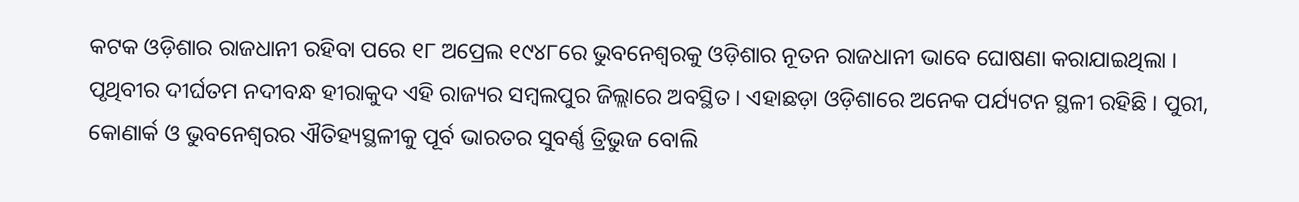କଟକ ଓଡ଼ିଶାର ରାଜଧାନୀ ରହିବା ପରେ ୧୮ ଅପ୍ରେଲ ୧୯୪୮ରେ ଭୁବନେଶ୍ୱରକୁ ଓଡ଼ିଶାର ନୂତନ ରାଜଧାନୀ ଭାବେ ଘୋଷଣା କରାଯାଇଥିଲା । ପୃଥିବୀର ଦୀର୍ଘତମ ନଦୀବନ୍ଧ ହୀରାକୁଦ ଏହି ରାଜ୍ୟର ସମ୍ବଲପୁର ଜିଲ୍ଲାରେ ଅବସ୍ଥିତ । ଏହାଛଡ଼ା ଓଡ଼ିଶାରେ ଅନେକ ପର୍ଯ୍ୟଟନ ସ୍ଥଳୀ ରହିଛି । ପୁରୀ, କୋଣାର୍କ ଓ ଭୁବନେଶ୍ୱରର ଐତିହ୍ୟସ୍ଥଳୀକୁ ପୂର୍ବ ଭାରତର ସୁବର୍ଣ୍ଣ ତ୍ରିଭୁଜ ବୋଲି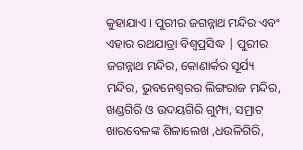କୁହାଯାଏ । ପୁରୀର ଜଗନ୍ନାଥ ମନ୍ଦିର ଏବଂ ଏହାର ରଥଯାତ୍ରା ବିଶ୍ୱପ୍ରସିଦ୍ଧ | ପୁରୀର ଜଗନ୍ନାଥ ମନ୍ଦିର, କୋଣାର୍କର ସୂର୍ଯ୍ୟ ମନ୍ଦିର, ଭୁବନେଶ୍ୱରର ଲିଙ୍ଗରାଜ ମନ୍ଦିର, ଖଣ୍ଡଗିରି ଓ ଉଦୟଗିରି ଗୁମ୍ଫା, ସମ୍ରାଟ ଖାରବେଳଙ୍କ ଶିଳାଲେଖ ,ଧଉଳିଗିରି,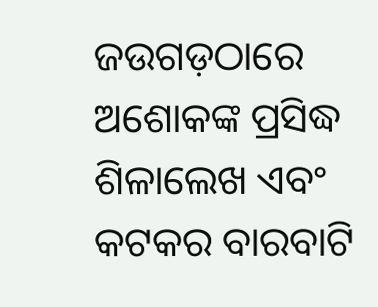ଜଉଗଡ଼ଠାରେ ଅଶୋକଙ୍କ ପ୍ରସିଦ୍ଧ ଶିଳାଲେଖ ଏବଂ କଟକର ବାରବାଟି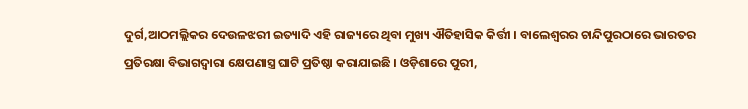ଦୁର୍ଗ,ଆଠମଲ୍ଲିକର ଦେଉଳଝରୀ ଇତ୍ୟାଦି ଏହି ରାଜ୍ୟରେ ଥିବା ମୁଖ୍ୟ ଐତିହାସିକ କିର୍ତ୍ତୀ । ବାଲେଶ୍ୱରର ଚାନ୍ଦିପୁରଠାରେ ଭାରତର ପ୍ରତିରକ୍ଷା ବିଭାଗଦ୍ୱାରା କ୍ଷେପଣାସ୍ତ୍ର ଘାଟି ପ୍ରତିଷ୍ଠା କରାଯାଇଛି । ଓଡ଼ିଶାରେ ପୁରୀ,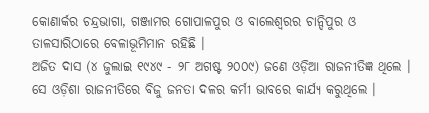କୋଣାର୍କର ଚନ୍ଦ୍ରଭାଗା, ଗଞ୍ଜାମର ଗୋପାଳପୁର ଓ ବାଲେଶ୍ୱରର ଚାନ୍ଦିପୁର ଓ ତାଳସାରିଠାରେ ବେଳାଭୂମିମାନ ରହିଛି ।
ଅଜିତ ଦାସ (୪ ଜୁଲାଇ ୧୯୪୯ - ୨୮ ଅଗଷ୍ଟ ୨୦୦୯) ଜଣେ ଓଡ଼ିଆ ରାଜନୀତିଜ୍ଞ ଥିଲେ । ସେ ଓଡ଼ିଶା ରାଜନୀତିରେ ବିଜୁ ଜନତା ଦଳର କର୍ମୀ ଭାବରେ କାର୍ଯ୍ୟ କରୁଥିଲେ ।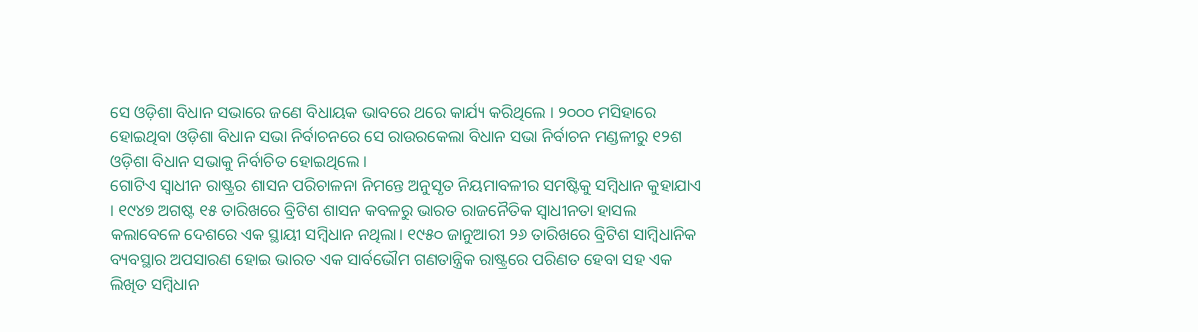ସେ ଓଡ଼ିଶା ବିଧାନ ସଭାରେ ଜଣେ ବିଧାୟକ ଭାବରେ ଥରେ କାର୍ଯ୍ୟ କରିଥିଲେ । ୨୦୦୦ ମସିହାରେ ହୋଇଥିବା ଓଡ଼ିଶା ବିଧାନ ସଭା ନିର୍ବାଚନରେ ସେ ରାଉରକେଲା ବିଧାନ ସଭା ନିର୍ବାଚନ ମଣ୍ଡଳୀରୁ ୧୨ଶ ଓଡ଼ିଶା ବିଧାନ ସଭାକୁ ନିର୍ବାଚିତ ହୋଇଥିଲେ ।
ଗୋଟିଏ ସ୍ୱାଧୀନ ରାଷ୍ଟ୍ରର ଶାସନ ପରିଚାଳନା ନିମନ୍ତେ ଅନୁସୃତ ନିୟମାବଳୀର ସମଷ୍ଟିକୁ ସମ୍ବିଧାନ କୁହାଯାଏ । ୧୯୪୭ ଅଗଷ୍ଟ ୧୫ ତାରିଖରେ ବ୍ରିଟିଶ ଶାସନ କବଳରୁ ଭାରତ ରାଜନୈତିକ ସ୍ୱାଧୀନତା ହାସଲ କଲାବେଳେ ଦେଶରେ ଏକ ସ୍ଥାୟୀ ସମ୍ବିଧାନ ନଥିଲା। ୧୯୫୦ ଜାନୁଆରୀ ୨୬ ତାରିଖରେ ବ୍ରିଟିଶ ସାମ୍ବିଧାନିକ ବ୍ୟବସ୍ଥାର ଅପସାରଣ ହୋଇ ଭାରତ ଏକ ସାର୍ବଭୌମ ଗଣତାନ୍ତ୍ରିକ ରାଷ୍ଟ୍ରରେ ପରିଣତ ହେବା ସହ ଏକ ଲିଖିତ ସମ୍ବିଧାନ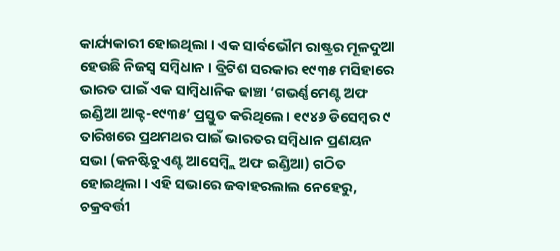କାର୍ଯ୍ୟକାରୀ ହୋଇଥିଲା । ଏକ ସାର୍ବଭୌମ ରାଷ୍ଟ୍ରର ମୂଳଦୁଆ ହେଉଛି ନିଜସ୍ୱ ସମ୍ବିଧାନ । ବ୍ରିଟିଶ ସରକାର ୧୯୩୫ ମସିହାରେ ଭାରତ ପାଇଁ ଏକ ସାମ୍ବିଧାନିକ ଢାଞ୍ଚା ‘ଗଭର୍ଣ୍ଣମେଣ୍ଟ ଅଫ ଇଣ୍ଡିଆ ଆକ୍ଟ-୧୯୩୫’ ପ୍ରସ୍ତୁତ କରିଥିଲେ। ୧୯୪୬ ଡିସେମ୍ବର ୯ ତାରିଖରେ ପ୍ରଥମଥର ପାଇଁ ଭାରତର ସମ୍ବିଧାନ ପ୍ରଣୟନ ସଭା (କନଷ୍ଟିଚୁଏଣ୍ଟ ଆସେମ୍ବ୍ଲି ଅଫ ଇଣ୍ଡିଆ) ଗଠିତ ହୋଇଥିଲା । ଏହି ସଭାରେ ଜବାହରଲାଲ ନେହେରୁ, ଚକ୍ରବର୍ତ୍ତୀ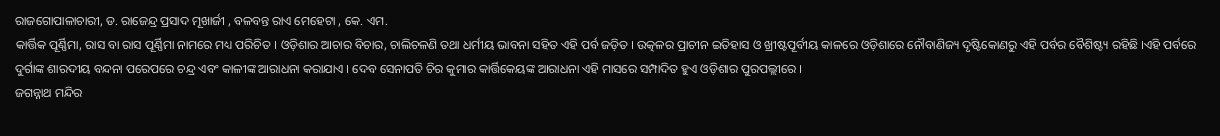ରାଜଗୋପାଳାଚାରୀ, ଡ. ରାଜେନ୍ଦ୍ର ପ୍ରସାଦ ମୂଖାର୍ଜୀ , ବଳବନ୍ତ ରାଏ ମେହେଟା , କେ. ଏମ.
କାର୍ତ୍ତିକ ପୂର୍ଣ୍ଣିମା, ରାସ ବା ରାସ ପୂର୍ଣ୍ଣିମା ନାମରେ ମଧ୍ୟ ପରିଚିତ । ଓଡ଼ିଶାର ଆଚାର ବିଚାର, ଚାଲିଚଳଣି ତଥା ଧର୍ମୀୟ ଭାବନା ସହିତ ଏହି ପର୍ବ ଜଡ଼ିତ । ଉତ୍କଳର ପ୍ରାଚୀନ ଇତିହାସ ଓ ଖ୍ରୀଷ୍ଟପୂର୍ବୀୟ କାଳରେ ଓଡ଼ିଶାରେ ନୌବାଣିଜ୍ୟ ଦୃଷ୍ଟିକୋଣରୁ ଏହି ପର୍ବର ବୈଶିଷ୍ଟ୍ୟ ରହିଛି ।ଏହି ପର୍ବରେ ଦୁର୍ଗାଙ୍କ ଶାରଦୀୟ ବନ୍ଦନା ପରେପରେ ଚନ୍ଦ୍ର ଏବଂ କାଳୀଙ୍କ ଆରାଧନା କରାଯାଏ । ଦେବ ସେନାପତି ଚିର କୁମାର କାର୍ତ୍ତିକେୟଙ୍କ ଆରାଧନା ଏହି ମାସରେ ସମ୍ପାଦିତ ହୁଏ ଓଡ଼ିଶାର ପୁରପଲ୍ଲୀରେ ।
ଜଗନ୍ନାଥ ମନ୍ଦିର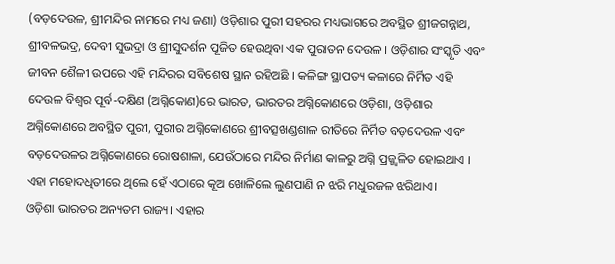(ବଡ଼ଦେଉଳ, ଶ୍ରୀମନ୍ଦିର ନାମରେ ମଧ୍ୟ ଜଣା) ଓଡ଼ିଶାର ପୁରୀ ସହରର ମଧ୍ୟଭାଗରେ ଅବସ୍ଥିତ ଶ୍ରୀଜଗନ୍ନାଥ, ଶ୍ରୀବଳଭଦ୍ର, ଦେବୀ ସୁଭଦ୍ରା ଓ ଶ୍ରୀସୁଦର୍ଶନ ପୂଜିତ ହେଉଥିବା ଏକ ପୁରାତନ ଦେଉଳ । ଓଡ଼ିଶାର ସଂସ୍କୃତି ଏବଂ ଜୀବନ ଶୈଳୀ ଉପରେ ଏହି ମନ୍ଦିରର ସବିଶେଷ ସ୍ଥାନ ରହିଅଛି । କଳିଙ୍ଗ ସ୍ଥାପତ୍ୟ କଳାରେ ନିର୍ମିତ ଏହି ଦେଉଳ ବିଶ୍ୱର ପୂର୍ବ-ଦକ୍ଷିଣ (ଅଗ୍ନିକୋଣ)ରେ ଭାରତ, ଭାରତର ଅଗ୍ନିକୋଣରେ ଓଡ଼ିଶା, ଓଡ଼ିଶାର ଅଗ୍ନିକୋଣରେ ଅବସ୍ଥିତ ପୁରୀ, ପୁରୀର ଅଗ୍ନିକୋଣରେ ଶ୍ରୀବତ୍ସଖଣ୍ଡଶାଳ ରୀତିରେ ନିର୍ମିତ ବଡ଼ଦେଉଳ ଏବଂ ବଡ଼ଦେଉଳର ଅଗ୍ନିକୋଣରେ ରୋଷଶାଳା, ଯେଉଁଠାରେ ମନ୍ଦିର ନିର୍ମାଣ କାଳରୁ ଅଗ୍ନି ପ୍ରଜ୍ଜ୍ୱଳିତ ହୋଇଥାଏ । ଏହା ମହୋଦଧିତୀରେ ଥିଲେ ହେଁ ଏଠାରେ କୂଅ ଖୋଳିଲେ ଲୁଣପାଣି ନ ଝରି ମଧୁରଜଳ ଝରିଥାଏ।
ଓଡ଼ିଶା ଭାରତର ଅନ୍ୟତମ ରାଜ୍ୟ। ଏହାର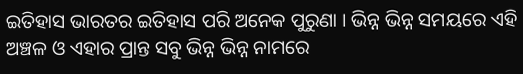ଇତିହାସ ଭାରତର ଇତିହାସ ପରି ଅନେକ ପୁରୁଣା । ଭିନ୍ନ ଭିନ୍ନ ସମୟରେ ଏହି ଅଞ୍ଚଳ ଓ ଏହାର ପ୍ରାନ୍ତ ସବୁ ଭିନ୍ନ ଭିନ୍ନ ନାମରେ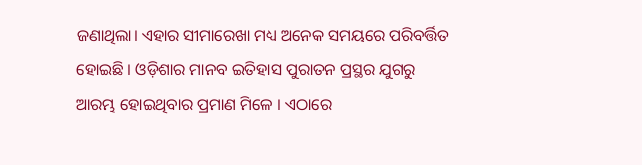ଜଣାଥିଲା। ଏହାର ସୀମାରେଖା ମଧ୍ୟ ଅନେକ ସମୟରେ ପରିବର୍ତ୍ତିତ ହୋଇଛି । ଓଡ଼ିଶାର ମାନବ ଇତିହାସ ପୁରାତନ ପ୍ରସ୍ଥର ଯୁଗରୁ ଆରମ୍ଭ ହୋଇଥିବାର ପ୍ରମାଣ ମିଳେ । ଏଠାରେ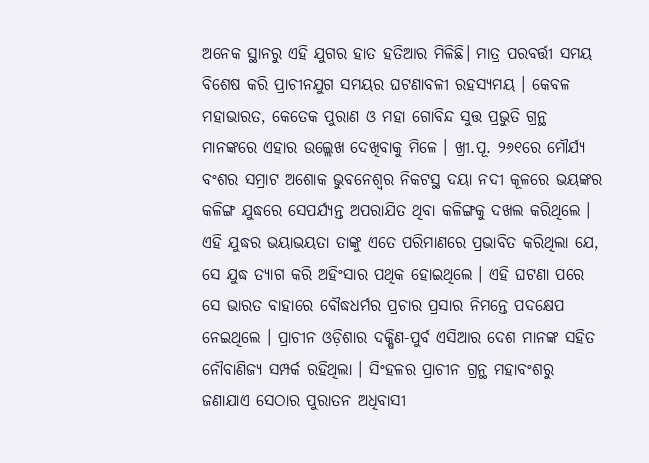ଅନେକ ସ୍ଥାନରୁ ଏହି ଯୁଗର ହାତ ହତିଆର ମିଳିଛି। ମାତ୍ର ପରବର୍ତ୍ତୀ ସମୟ ବିଶେଷ କରି ପ୍ରାଚୀନଯୁଗ ସମୟର ଘଟଣାବଳୀ ରହସ୍ୟମୟ । କେବଳ ମହାଭାରତ, କେତେକ ପୁରାଣ ଓ ମହା ଗୋବିନ୍ଦ ସୁତ୍ତ ପ୍ରଭୁତି ଗ୍ରନ୍ଥ ମାନଙ୍କରେ ଏହାର ଉଲ୍ଲେଖ ଦେଖିବାକୁ ମିଳେ । ଖ୍ରୀ.ପୂ. ୨୬୧ରେ ମୌର୍ଯ୍ୟ ବଂଶର ସମ୍ରାଟ ଅଶୋକ ଭୁବନେଶ୍ୱର ନିକଟସ୍ଥ ଦୟା ନଦୀ କୂଳରେ ଭୟଙ୍କର କଳିଙ୍ଗ ଯୁଦ୍ଧରେ ସେପର୍ଯ୍ୟନ୍ତ ଅପରାଯିତ ଥିବା କଳିଙ୍ଗକୁ ଦଖଲ କରିଥିଲେ । ଏହି ଯୁଦ୍ଧର ଭୟାଭୟତା ତାଙ୍କୁ ଏତେ ପରିମାଣରେ ପ୍ରଭାବିତ କରିଥିଲା ଯେ, ସେ ଯୁଦ୍ଧ ତ୍ୟାଗ କରି ଅହିଂସାର ପଥିକ ହୋଇଥିଲେ । ଏହି ଘଟଣା ପରେ ସେ ଭାରତ ବାହାରେ ବୌଦ୍ଧଧର୍ମର ପ୍ରଚାର ପ୍ରସାର ନିମନ୍ତେ ପଦକ୍ଷେପ ନେଇଥିଲେ । ପ୍ରାଚୀନ ଓଡ଼ିଶାର ଦକ୍ଷିଣ-ପୁର୍ବ ଏସିଆର ଦେଶ ମାନଙ୍କ ସହିତ ନୌବାଣିଜ୍ୟ ସମ୍ପର୍କ ରହିଥିଲା । ସିଂହଳର ପ୍ରାଚୀନ ଗ୍ରନ୍ଥ ମହାବଂଶରୁ ଜଣାଯାଏ ସେଠାର ପୁରାତନ ଅଧିବାସୀ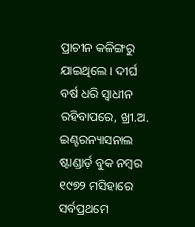ପ୍ରାଚୀନ କଳିଙ୍ଗରୁ ଯାଇଥିଲେ । ଦୀର୍ଘ ବର୍ଷ ଧରି ସ୍ୱାଧୀନ ରହିବାପରେ, ଖ୍ରୀ.ଅ.
ଇଣ୍ଟରନ୍ୟାସନାଲ ଷ୍ଟାଣ୍ଡାର୍ଡ଼ ବୁକ ନମ୍ବର
୧୯୭୨ ମସିହାରେ ସର୍ବପ୍ରଥମେ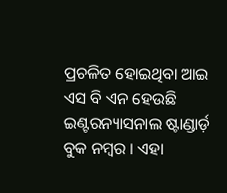ପ୍ରଚଳିତ ହୋଇଥିବା ଆଇ ଏସ ବି ଏନ ହେଉଛି ଇଣ୍ଟରନ୍ୟାସନାଲ ଷ୍ଟାଣ୍ଡାର୍ଡ଼ ବୁକ ନମ୍ବର । ଏହା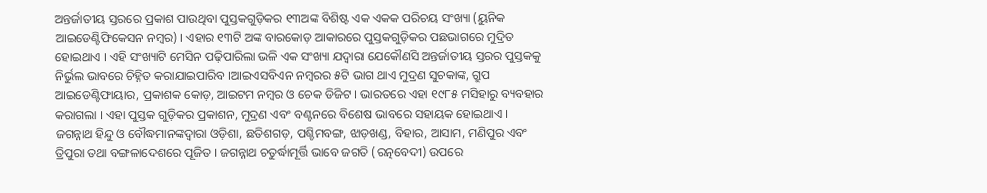ଅନ୍ତର୍ଜାତୀୟ ସ୍ତରରେ ପ୍ରକାଶ ପାଉଥିବା ପୁସ୍ତକଗୁଡ଼ିକର ୧୩ଅଙ୍କ ବିଶିଷ୍ଟ ଏକ ଏକକ ପରିଚୟ ସଂଖ୍ୟା (ୟୁନିକ ଆଇଡେଣ୍ଟିଫିକେସନ ନମ୍ବର) । ଏହାର ୧୩ଟି ଅଙ୍କ ବାରକୋଡ଼ ଆକାରରେ ପୁସ୍ତକଗୁଡ଼ିକର ପଛଭାଗରେ ମୁଦ୍ରିତ ହୋଇଥାଏ । ଏହି ସଂଖ୍ୟାଟି ମେସିନ ପଢ଼ିପାରିଲା ଭଳି ଏକ ସଂଖ୍ୟା ଯଦ୍ୱାରା ଯେକୌଣସି ଅନ୍ତର୍ଜାତୀୟ ସ୍ତରର ପୁସ୍ତକକୁ ନିର୍ଭୁଲ ଭାବରେ ଚିହ୍ନିତ କରାଯାଇପାରିବ ।ଆଇଏସବିଏନ ନମ୍ବରର ୫ଟି ଭାଗ ଥାଏ ମୁଦ୍ରଣ ସୁଚକାଙ୍କ, ଗ୍ରୁପ ଆଇଡେଣ୍ଟିଫାୟାର, ପ୍ରକାଶକ କୋଡ଼, ଆଇଟମ ନମ୍ବର ଓ ଚେକ ଡିଜିଟ । ଭାରତରେ ଏହା ୧୯୮୫ ମସିହାରୁ ବ୍ୟବହାର କରାଗଲା । ଏହା ପୁସ୍ତକ ଗୁଡ଼ିକର ପ୍ରକାଶନ, ମୁଦ୍ରଣ ଏବଂ ବଣ୍ଟନରେ ବିଶେଷ ଭାବରେ ସହାୟକ ହୋଇଥାଏ ।
ଜଗନ୍ନାଥ ହିନ୍ଦୁ ଓ ବୌଦ୍ଧମାନଙ୍କଦ୍ୱାରା ଓଡ଼ିଶା, ଛତିଶଗଡ଼, ପଶ୍ଚିମବଙ୍ଗ, ଝାଡ଼ଖଣ୍ଡ, ବିହାର, ଆସାମ, ମଣିପୁର ଏବଂ ତ୍ରିପୁରା ତଥା ବଙ୍ଗଳାଦେଶରେ ପୂଜିତ । ଜଗନ୍ନାଥ ଚତୁର୍ଦ୍ଧାମୂର୍ତ୍ତି ଭାବେ ଜଗତି (ରତ୍ନବେଦୀ) ଉପରେ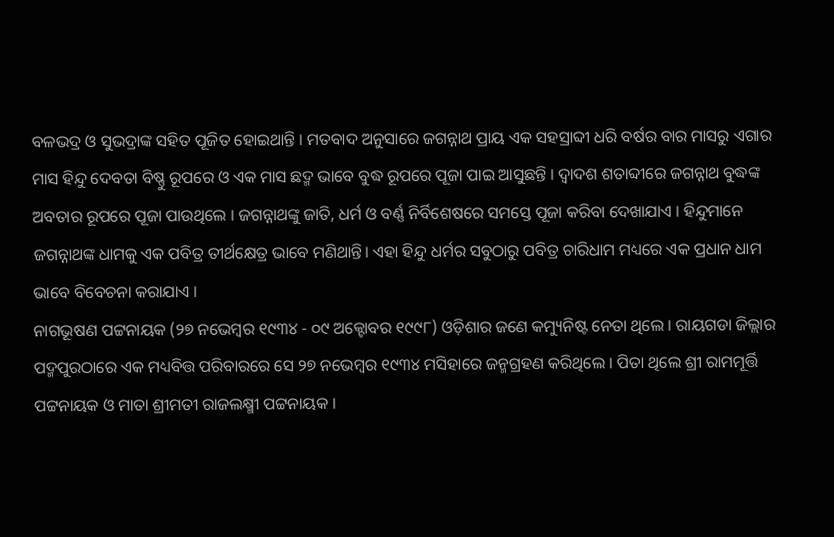ବଳଭଦ୍ର ଓ ସୁଭଦ୍ରାଙ୍କ ସହିତ ପୂଜିତ ହୋଇଥାନ୍ତି । ମତବାଦ ଅନୁସାରେ ଜଗନ୍ନାଥ ପ୍ରାୟ ଏକ ସହସ୍ରାବ୍ଦୀ ଧରି ବର୍ଷର ବାର ମାସରୁ ଏଗାର ମାସ ହିନ୍ଦୁ ଦେବତା ବିଷ୍ଣୁ ରୂପରେ ଓ ଏକ ମାସ ଛଦ୍ମ ଭାବେ ବୁଦ୍ଧ ରୂପରେ ପୂଜା ପାଇ ଆସୁଛନ୍ତି । ଦ୍ୱାଦଶ ଶତାବ୍ଦୀରେ ଜଗନ୍ନାଥ ବୁଦ୍ଧଙ୍କ ଅବତାର ରୂପରେ ପୂଜା ପାଉଥିଲେ । ଜଗନ୍ନାଥଙ୍କୁ ଜାତି, ଧର୍ମ ଓ ବର୍ଣ୍ଣ ନିର୍ବିଶେଷରେ ସମସ୍ତେ ପୂଜା କରିବା ଦେଖାଯାଏ । ହିନ୍ଦୁମାନେ ଜଗନ୍ନାଥଙ୍କ ଧାମକୁ ଏକ ପବିତ୍ର ତୀର୍ଥକ୍ଷେତ୍ର ଭାବେ ମଣିଥାନ୍ତି। ଏହା ହିନ୍ଦୁ ଧର୍ମର ସବୁଠାରୁ ପବିତ୍ର ଚାରିଧାମ ମଧ୍ୟରେ ଏକ ପ୍ରଧାନ ଧାମ ଭାବେ ବିବେଚନା କରାଯାଏ ।
ନାଗଭୂଷଣ ପଟ୍ଟନାୟକ (୨୭ ନଭେମ୍ବର ୧୯୩୪ - ୦୯ ଅକ୍ଟୋବର ୧୯୯୮) ଓଡ଼ିଶାର ଜଣେ କମ୍ୟୁନିଷ୍ଟ ନେତା ଥିଲେ । ରାୟଗଡା ଜିଲ୍ଲାର ପଦ୍ମପୁରଠାରେ ଏକ ମଧ୍ୟବିତ୍ତ ପରିବାରରେ ସେ ୨୭ ନଭେମ୍ବର ୧୯୩୪ ମସିହାରେ ଜନ୍ମଗ୍ରହଣ କରିଥିଲେ । ପିତା ଥିଲେ ଶ୍ରୀ ରାମମୂର୍ତ୍ତି ପଟ୍ଟନାୟକ ଓ ମାତା ଶ୍ରୀମତୀ ରାଜଲକ୍ଷ୍ମୀ ପଟ୍ଟନାୟକ ।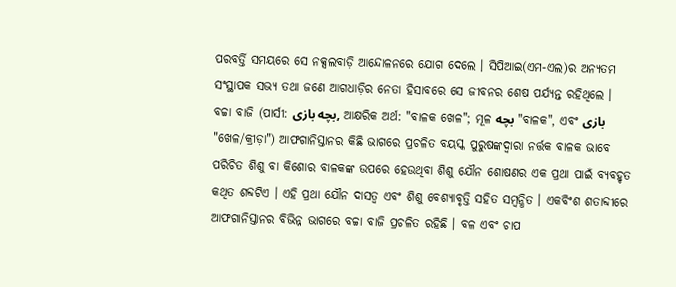ପରବର୍ତ୍ତି ସମୟରେ ସେ ନକ୍ସଲବାଡ଼ି ଆନ୍ଦୋଳନରେ ଯୋଗ ଦେଲେ । ସିପିଆଇ(ଏମ-ଏଲ)ର ଅନ୍ୟତମ ସଂସ୍ଥାପକ ସଭ୍ୟ ତଥା ଜଣେ ଆଗଧାଡ଼ିର ନେତା ହିସାବରେ ସେ ଜୀବନର ଶେଷ ପର୍ଯ୍ୟନ୍ତ ରହିଥିଲେ ।
ବଚ୍ଚା ବାଜି (ପାର୍ସୀ: بچه بازی, ଆକ୍ଷରିକ ଅର୍ଥ: "ବାଳକ ଖେଳ"; ମୂଳ بچه "ବାଳକ", ଏବଂ بازی "ଖେଳ/କ୍ରୀଡ଼ା") ଆଫଗାନିସ୍ତାନର କିଛି ଭାଗରେ ପ୍ରଚଳିତ ବୟସ୍କ ପୁରୁଷଙ୍କଦ୍ୱାରା ନର୍ତ୍ତକ ବାଳକ ଭାବେ ପରିଚିତ ଶିଶୁ ବା କିଶୋର ବାଳକଙ୍କ ଉପରେ ହେଉଥିବା ଶିଶୁ ଯୌନ ଶୋଷଣର ଏକ ପ୍ରଥା ପାଇଁ ବ୍ୟବହୃତ କଥିତ ଶବ୍ଦଟିଏ । ଏହି ପ୍ରଥା ଯୌନ ଦାସତ୍ୱ ଏବଂ ଶିଶୁ ବେଶ୍ୟାବୃତ୍ତି ସହିତ ସମ୍ବନ୍ଧିତ । ଏକବିଂଶ ଶତାବ୍ଦୀରେ ଆଫଗାନିସ୍ତାନର ବିଭିନ୍ନ ଭାଗରେ ବଚ୍ଚା ବାଜି ପ୍ରଚଳିତ ରହିଛି । ବଳ ଏବଂ ଚାପ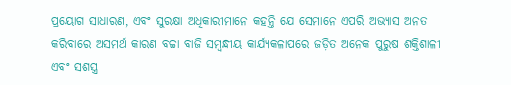ପ୍ରୟୋଗ ସାଧାରଣ, ଏବଂ ସୁରକ୍ଷା ଅଧିକାରୀମାନେ କହନ୍ତି ଯେ ସେମାନେ ଏପରି ଅଭ୍ୟାସ ଅନତ କରିବାରେ ଅସମର୍ଥ କାରଣ ବଚ୍ଚା ବାଜି ସମ୍ବନ୍ଧୀୟ କାର୍ଯ୍ୟକଳାପରେ ଜଡ଼ିତ ଅନେକ ପୁରୁଷ ଶକ୍ତିଶାଳୀ ଏବଂ ସଶସ୍ତ୍ର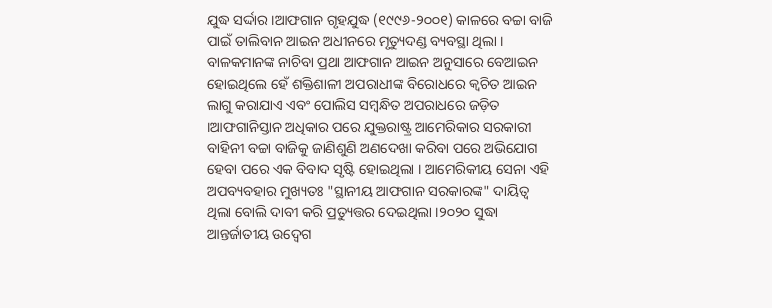ଯୁଦ୍ଧ ସର୍ଦ୍ଦାର ।ଆଫଗାନ ଗୃହଯୁଦ୍ଧ (୧୯୯୬-୨୦୦୧) କାଳରେ ବଚ୍ଚା ବାଜି ପାଇଁ ତାଲିବାନ ଆଇନ ଅଧୀନରେ ମୃତ୍ୟୁଦଣ୍ଡ ବ୍ୟବସ୍ଥା ଥିଲା । ବାଳକମାନଙ୍କ ନାଚିବା ପ୍ରଥା ଆଫଗାନ ଆଇନ ଅନୁସାରେ ବେଆଇନ ହୋଇଥିଲେ ହେଁ ଶକ୍ତିଶାଳୀ ଅପରାଧୀଙ୍କ ବିରୋଧରେ କ୍ୱଚିତ ଆଇନ ଲାଗୁ କରାଯାଏ ଏବଂ ପୋଲିସ ସମ୍ବନ୍ଧିତ ଅପରାଧରେ ଜଡ଼ିତ ।ଆଫଗାନିସ୍ତାନ ଅଧିକାର ପରେ ଯୁକ୍ତରାଷ୍ଟ୍ର ଆମେରିକାର ସରକାରୀ ବାହିନୀ ବଚ୍ଚା ବାଜିକୁ ଜାଣିଶୁଣି ଅଣଦେଖା କରିବା ପରେ ଅଭିଯୋଗ ହେବା ପରେ ଏକ ବିବାଦ ସୃଷ୍ଟି ହୋଇଥିଲା । ଆମେରିକୀୟ ସେନା ଏହି ଅପବ୍ୟବହାର ମୁଖ୍ୟତଃ "ସ୍ଥାନୀୟ ଆଫଗାନ ସରକାରଙ୍କ" ଦାୟିତ୍ୱ ଥିଲା ବୋଲି ଦାବୀ କରି ପ୍ରତ୍ୟୁତ୍ତର ଦେଇଥିଲା ।୨୦୨୦ ସୁଦ୍ଧା ଆନ୍ତର୍ଜାତୀୟ ଉଦ୍ବେଗ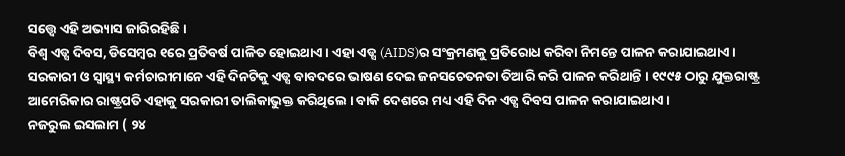ସତ୍ତ୍ୱେ ଏହି ଅଭ୍ୟାସ ଜାରିରହିଛି ।
ବିଶ୍ୱ ଏଡ୍ସ ଦିବସ, ଡିସେମ୍ବର ୧ରେ ପ୍ରତିବର୍ଷ ପାଳିତ ହୋଇଥାଏ । ଏହା ଏଡ୍ସ (AIDS)ର ସଂକ୍ରମଣକୁ ପ୍ରତିରୋଧ କରିବା ନିମନ୍ତେ ପାଳନ କରାଯାଇଥାଏ । ସରକାରୀ ଓ ସ୍ୱାସ୍ଥ୍ୟ କର୍ମଚାରୀମାନେ ଏହି ଦିନଟିକୁ ଏଡ୍ସ ବାବଦରେ ଭାଷଣ ଦେଇ ଜନସଚେତନତା ତିଆରି କରି ପାଳନ କରିଥାନ୍ତି । ୧୯୯୫ ଠାରୁ ଯୁକ୍ତରାଷ୍ଟ୍ର ଆମେରିକାର ରାଷ୍ଟ୍ରପତି ଏହାକୁ ସରକାରୀ ତାଲିକାଭୁକ୍ତ କରିଥିଲେ । ବାକି ଦେଶରେ ମଧ୍ୟ ଏହି ଦିନ ଏଡ୍ସ ଦିବସ ପାଳନ କରାଯାଇଥାଏ ।
ନଜରୁଲ ଇସଲାମ ( ୨୪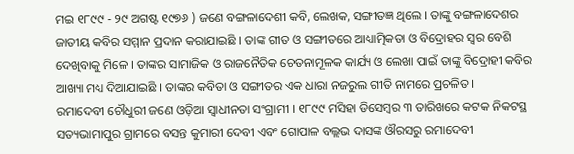ମଇ ୧୮୯୯ - ୨୯ ଅଗଷ୍ଟ ୧୯୭୬ ) ଜଣେ ବଙ୍ଗଳାଦେଶୀ କବି, ଲେଖକ, ସଙ୍ଗୀତଜ୍ଞ ଥିଲେ । ତାଙ୍କୁ ବଙ୍ଗଳାଦେଶର ଜାତୀୟ କବିର ସମ୍ମାନ ପ୍ରଦାନ କରାଯାଇଛି । ତାଙ୍କ ଗୀତ ଓ ସଙ୍ଗୀତରେ ଆଧ୍ୟାତ୍ମିକତା ଓ ବିଦ୍ରୋହର ସ୍ୱର ବେଶି ଦେଖିବାକୁ ମିଳେ । ତାଙ୍କର ସାମାଜିକ ଓ ରାଜନୈତିକ ଚେତନାମୂଳକ କାର୍ଯ୍ୟ ଓ ଲେଖା ପାଇଁ ତାଙ୍କୁ ବିଦ୍ରୋହୀ କବିର ଆଖ୍ୟା ମଧ୍ୟ ଦିଆଯାଇଛି । ତାଙ୍କର କବିତା ଓ ସଙ୍ଗୀତର ଏକ ଧାରା ନଜରୁଲ ଗୀତି ନାମରେ ପ୍ରଚଳିତ ।
ରମାଦେବୀ ଚୌଧୁରୀ ଜଣେ ଓଡ଼ିଆ ସ୍ୱାଧୀନତା ସଂଗ୍ରାମୀ । ୧୮୯୯ ମସିହା ଡିସେମ୍ବର ୩ ତାରିଖରେ କଟକ ନିକଟସ୍ଥ ସତ୍ୟଭାମାପୁର ଗ୍ରାମରେ ବସନ୍ତ କୁମାରୀ ଦେବୀ ଏବଂ ଗୋପାଳ ବଲ୍ଲଭ ଦାସଙ୍କ ଔରସରୁ ରମାଦେବୀ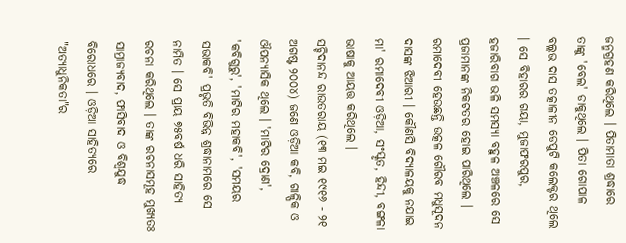ଜନ୍ମଗ୍ରହଣ କରିଥିଲେ । ପିତାମାତା ଶ୍ରଦ୍ଧାରେ ତାଙ୍କୁ 'ବେଲ' ଡାକୁଥିଲେ । ପିତା ଗୋପାଳ ବଲ୍ଲଭ ଦାସ ତତ୍କାଳୀନ ଡେପୁଟି କଲେକ୍ଟର ଥିଲେ । ସେ ବିହାରର ଗୟା, ମୁଜାଫରପୁର, ହଜାରିବାଗ ଭଳି ସମସ୍ୟା ବହୁଳ ଅଞ୍ଚଳରେ ସେ ପ୍ରଜାମାନଙ୍କ ନିକଟତର ହୋଇ ପାରିଥିଲେ । ରମାଦେବୀ ହେଉଛନ୍ତି ଉତ୍କଳ ଗୌରବ ମଧୁସୂଦନ ଦାସଙ୍କ ଝିଆରୀ । କୌଣସି ବିଦ୍ୟାଳୟକୁ ନଯାଇ ମା' ରମାଦେବୀ ଓଡ଼ିଆ, ସଂସ୍କୃତ, ହିନ୍ଦୀ, ବଙ୍ଗଳା ଭାଷାକୁ ଆୟତ୍ତ କରିଥିଲେ ।
ସଚ୍ଚିଦାନନ୍ଦ ରାଉତରାୟ (୧୩ ମଇ ୧୯୧୬ - ୨୧ ଅଗଷ୍ଟ ୨୦୦୪) ଜଣେ ଓଡ଼ିଆ କବି, ଗାଳ୍ପିକ ଓ ଔପନ୍ୟାସିକ ଥିଲେ । 'ମାଟିର ଦ୍ରୋଣ', 'କବିଗୁରୁ', 'ମାଟିର ମହାକବି', 'ସମୟର ସଭାକବି' ପ୍ରଭୃତି ବିଭିନ୍ନ ଶ୍ରଦ୍ଧାନାମରେ ସେ ନାମିତ । ସେ ପ୍ରାୟ ୭୫ବର୍ଷ ଧରି ସାହିତ୍ୟ ରଚନା କରିଥିଲେ । ତାଙ୍କ ରଚନାସମୂହ ମୁଖ୍ୟତଃ ସାମ୍ରାଜ୍ୟବାଦ, ଫାସିବାଦ ଓ ବିଶ୍ୱଯୁଦ୍ଧ ବିରୋଧରେ । ଓଡ଼ିଆ ସାହିତ୍ୟରେ "ଅତ୍ୟାଧୁନିକତା"ର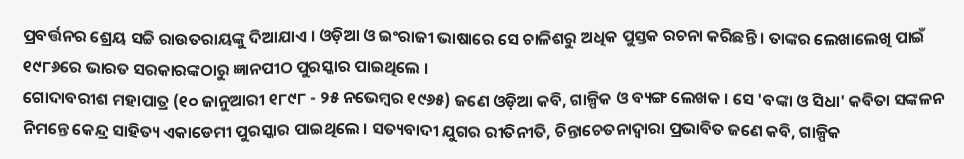ପ୍ରବର୍ତ୍ତନର ଶ୍ରେୟ ସଚ୍ଚି ରାଉତରାୟଙ୍କୁ ଦିଆଯାଏ । ଓଡ଼ିଆ ଓ ଇଂରାଜୀ ଭାଷାରେ ସେ ଚାଳିଶରୁ ଅଧିକ ପୁସ୍ତକ ରଚନା କରିଛନ୍ତି । ତାଙ୍କର ଲେଖାଲେଖି ପାଇଁ ୧୯୮୬ରେ ଭାରତ ସରକାରଙ୍କଠାରୁ ଜ୍ଞାନପୀଠ ପୁରସ୍କାର ପାଇଥିଲେ ।
ଗୋଦାବରୀଶ ମହାପାତ୍ର (୧୦ ଜାନୁଆରୀ ୧୮୯୮ - ୨୫ ନଭେମ୍ବର ୧୯୬୫) ଜଣେ ଓଡ଼ିଆ କବି, ଗାଳ୍ପିକ ଓ ବ୍ୟଙ୍ଗ ଲେଖକ । ସେ 'ବଙ୍କା ଓ ସିଧା' କବିତା ସଙ୍କଳନ ନିମନ୍ତେ କେନ୍ଦ୍ର ସାହିତ୍ୟ ଏକାଡେମୀ ପୁରସ୍କାର ପାଇଥିଲେ । ସତ୍ୟବାଦୀ ଯୁଗର ରୀତିନୀତି, ଚିନ୍ତାଚେତନାଦ୍ୱାରା ପ୍ରଭାବିତ ଜଣେ କବି, ଗାଳ୍ପିକ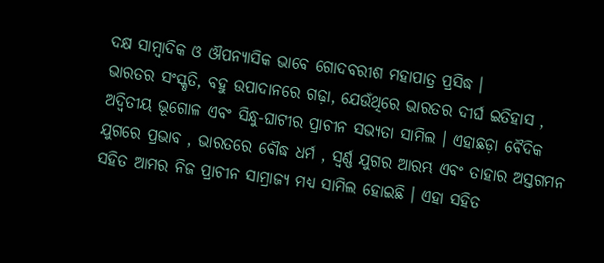ଦକ୍ଷ ସାମ୍ବାଦିକ ଓ ଔପନ୍ୟାସିକ ଭାବେ ଗୋଦବରୀଶ ମହାପାତ୍ର ପ୍ରସିଦ୍ଧ ।
ଭାରତର ସଂସ୍କୃତି, ବହୁ ଉପାଦାନରେ ଗଢ଼ା, ଯେଉଁଥିରେ ଭାରତର ଦୀର୍ଘ ଇତିହାସ , ଅଦ୍ୱିତୀୟ ଭୂଗୋଳ ଏବଂ ସିନ୍ଧୁ-ଘାଟୀର ପ୍ରାଚୀନ ସଭ୍ୟତା ସାମିଲ । ଏହାଛଡ଼ା ବୈଦିକ ଯୁଗରେ ପ୍ରଭାବ , ଭାରତରେ ବୌଦ୍ଧ ଧର୍ମ , ସ୍ୱର୍ଣ୍ଣ ଯୁଗର ଆରମ୍ଭ ଏବଂ ତାହାର ଅସ୍ତଗମନ ସହିତ ଆମର ନିଜ ପ୍ରାଚୀନ ସାମ୍ରାଜ୍ୟ ମଧ୍ୟ ସାମିଲ ହୋଇଛି । ଏହା ସହିତ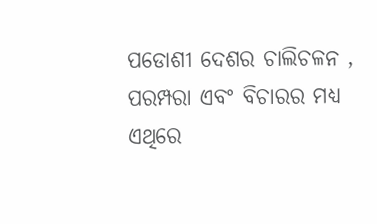ପଡୋଶୀ ଦେଶର ଚାଲିଚଳନ , ପରମ୍ପରା ଏବଂ ବିଚାରର ମଧ୍ୟ ଏଥିରେ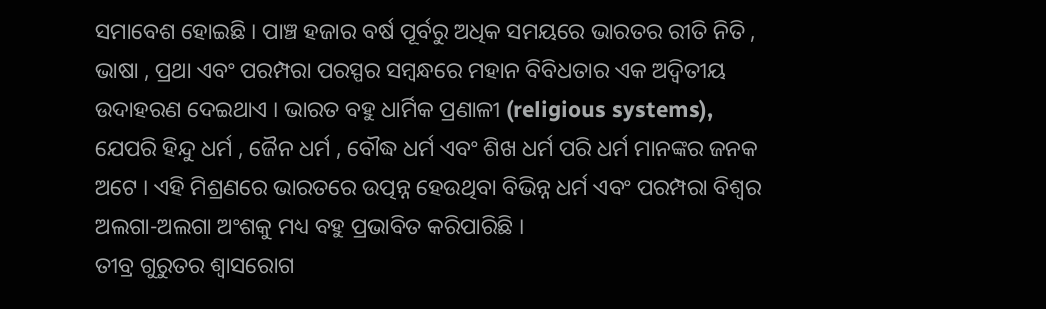ସମାବେଶ ହୋଇଛି । ପାଞ୍ଚ ହଜାର ବର୍ଷ ପୂର୍ବରୁ ଅଧିକ ସମୟରେ ଭାରତର ରୀତି ନିତି , ଭାଷା , ପ୍ରଥା ଏବଂ ପରମ୍ପରା ପରସ୍ପର ସମ୍ବନ୍ଧରେ ମହାନ ବିବିଧତାର ଏକ ଅଦ୍ୱିତୀୟ ଉଦାହରଣ ଦେଇଥାଏ । ଭାରତ ବହୁ ଧାର୍ମିକ ପ୍ରଣାଳୀ (religious systems), ଯେପରି ହିନ୍ଦୁ ଧର୍ମ , ଜୈନ ଧର୍ମ , ବୌଦ୍ଧ ଧର୍ମ ଏବଂ ଶିଖ ଧର୍ମ ପରି ଧର୍ମ ମାନଙ୍କର ଜନକ ଅଟେ । ଏହି ମିଶ୍ରଣରେ ଭାରତରେ ଉତ୍ପନ୍ନ ହେଉଥିବା ବିଭିନ୍ନ ଧର୍ମ ଏବଂ ପରମ୍ପରା ବିଶ୍ୱର ଅଲଗା-ଅଲଗା ଅଂଶକୁ ମଧ୍ୟ ବହୁ ପ୍ରଭାବିତ କରିପାରିଛି ।
ତୀବ୍ର ଗୁରୁତର ଶ୍ୱାସରୋଗ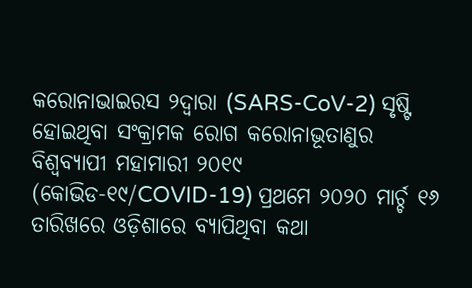କରୋନାଭାଇରସ ୨ଦ୍ୱାରା (SARS-CoV-2) ସୃଷ୍ଟି ହୋଇଥିବା ସଂକ୍ରାମକ ରୋଗ କରୋନାଭୂତାଣୁର ବିଶ୍ୱବ୍ୟାପୀ ମହାମାରୀ ୨୦୧୯ (କୋଭିଡ-୧୯/COVID-19) ପ୍ରଥମେ ୨୦୨୦ ମାର୍ଚ୍ଚ ୧୬ ତାରିଖରେ ଓଡ଼ିଶାରେ ବ୍ୟାପିଥିବା କଥା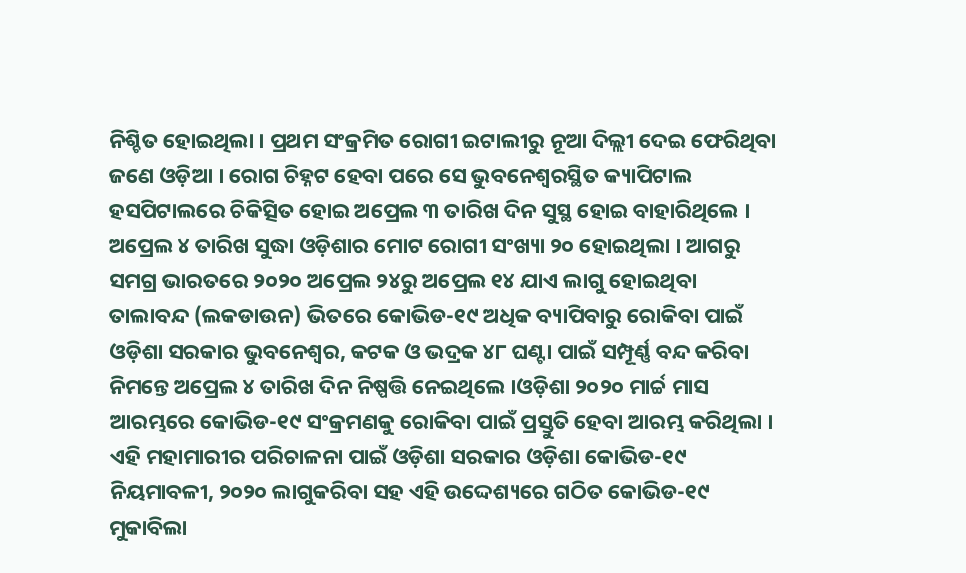ନିଶ୍ଚିତ ହୋଇଥିଲା । ପ୍ରଥମ ସଂକ୍ରମିତ ରୋଗୀ ଇଟାଲୀରୁ ନୂଆ ଦିଲ୍ଲୀ ଦେଇ ଫେରିଥିବା ଜଣେ ଓଡ଼ିଆ । ରୋଗ ଚିହ୍ନଟ ହେବା ପରେ ସେ ଭୁବନେଶ୍ୱରସ୍ଥିତ କ୍ୟାପିଟାଲ ହସପିଟାଲରେ ଚିକିତ୍ସିତ ହୋଇ ଅପ୍ରେଲ ୩ ତାରିଖ ଦିନ ସୁସ୍ଥ ହୋଇ ବାହାରିଥିଲେ । ଅପ୍ରେଲ ୪ ତାରିଖ ସୁଦ୍ଧା ଓଡ଼ିଶାର ମୋଟ ରୋଗୀ ସଂଖ୍ୟା ୨୦ ହୋଇଥିଲା । ଆଗରୁ ସମଗ୍ର ଭାରତରେ ୨୦୨୦ ଅପ୍ରେଲ ୨୪ରୁ ଅପ୍ରେଲ ୧୪ ଯାଏ ଲାଗୁ ହୋଇଥିବା ତାଲାବନ୍ଦ (ଲକଡାଉନ) ଭିତରେ କୋଭିଡ-୧୯ ଅଧିକ ବ୍ୟାପିବାରୁ ରୋକିବା ପାଇଁ ଓଡ଼ିଶା ସରକାର ଭୁବନେଶ୍ୱର, କଟକ ଓ ଭଦ୍ରକ ୪୮ ଘଣ୍ଟା ପାଇଁ ସମ୍ପୂର୍ଣ୍ଣ ବନ୍ଦ କରିବା ନିମନ୍ତେ ଅପ୍ରେଲ ୪ ତାରିଖ ଦିନ ନିଷ୍ପତ୍ତି ନେଇଥିଲେ ।ଓଡ଼ିଶା ୨୦୨୦ ମାର୍ଚ୍ଚ ମାସ ଆରମ୍ଭରେ କୋଭିଡ-୧୯ ସଂକ୍ରମଣକୁ ରୋକିବା ପାଇଁ ପ୍ରସ୍ତୁତି ହେବା ଆରମ୍ଭ କରିଥିଲା । ଏହି ମହାମାରୀର ପରିଚାଳନା ପାଇଁ ଓଡ଼ିଶା ସରକାର ଓଡ଼ିଶା କୋଭିଡ-୧୯ ନିୟମାବଳୀ, ୨୦୨୦ ଲାଗୁକରିବା ସହ ଏହି ଉଦ୍ଦେଶ୍ୟରେ ଗଠିତ କୋଭିଡ-୧୯ ମୁକାବିଲା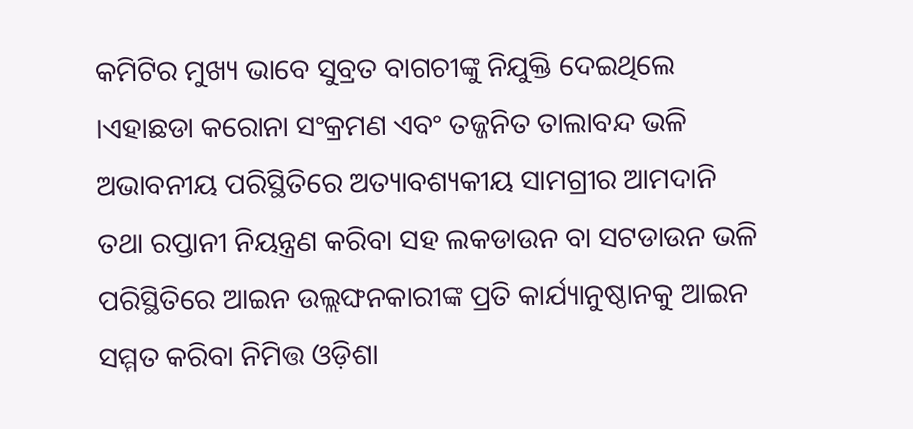କମିଟିର ମୁଖ୍ୟ ଭାବେ ସୁବ୍ରତ ବାଗଚୀଙ୍କୁ ନିଯୁକ୍ତି ଦେଇଥିଲେ ।ଏହାଛଡା କରୋନା ସଂକ୍ରମଣ ଏବଂ ତଜ୍ଜନିତ ତାଲାବନ୍ଦ ଭଳି ଅଭାବନୀୟ ପରିସ୍ଥିତିରେ ଅତ୍ୟାବଶ୍ୟକୀୟ ସାମଗ୍ରୀର ଆମଦାନି ତଥା ରପ୍ତାନୀ ନିୟନ୍ତ୍ରଣ କରିବା ସହ ଲକଡାଉନ ବା ସଟଡାଉନ ଭଳି ପରିସ୍ଥିତିରେ ଆଇନ ଉଲ୍ଲଙ୍ଘନକାରୀଙ୍କ ପ୍ରତି କାର୍ଯ୍ୟାନୁଷ୍ଠାନକୁ ଆଇନ ସମ୍ମତ କରିବା ନିମିତ୍ତ ଓଡ଼ିଶା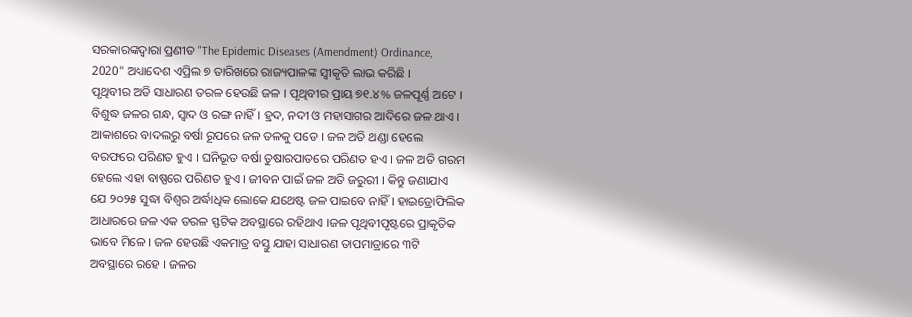ସରକାରଙ୍କଦ୍ୱାରା ପ୍ରଣୀତ "The Epidemic Diseases (Amendment) Ordinance, 2020" ଅଧ୍ୟାଦେଶ ଏପ୍ରିଲ ୭ ତାରିଖରେ ରାଜ୍ୟପାଳଙ୍କ ସ୍ୱୀକୃତି ଲାଭ କରିଛି ।
ପୃଥିବୀର ଅତି ସାଧାରଣ ତରଳ ହେଉଛି ଜଳ । ପୃଥିବୀର ପ୍ରାୟ ୭୧.୪% ଜଳପୂର୍ଣ୍ଣ ଅଟେ । ବିଶୁଦ୍ଧ ଜଳର ଗନ୍ଧ, ସ୍ୱାଦ ଓ ରଙ୍ଗ ନାହିଁ । ହ୍ରଦ, ନଦୀ ଓ ମହାସାଗର ଆଦିରେ ଜଳ ଥାଏ । ଆକାଶରେ ବାଦଲରୁ ବର୍ଷା ରୂପରେ ଜଳ ତଳକୁ ପଡେ । ଜଳ ଅତି ଥଣ୍ଡା ହେଲେ ବରଫରେ ପରିଣତ ହୁଏ । ଘନିଭୂତ ବର୍ଷା ତୁଷାରପାତରେ ପରିଣତ ହଏ । ଜଳ ଅତି ଗରମ ହେଲେ ଏହା ବାଷ୍ପରେ ପରିଣତ ହୁଏ । ଜୀବନ ପାଇଁ ଜଳ ଅତି ଜରୁରୀ । କିନ୍ତୁ ଜଣାଯାଏ ଯେ ୨୦୨୫ ସୁଦ୍ଧା ବିଶ୍ୱର ଅର୍ଦ୍ଧାଧିକ ଲୋକେ ଯଥେଷ୍ଟ ଜଳ ପାଇବେ ନାହିଁ । ହାଇଡ୍ରୋଫିଲିକ ଆଧାରରେ ଜଳ ଏକ ତରଳ ସ୍ଫଟିକ ଅବସ୍ଥାରେ ରହିଥାଏ ।ଜଳ ପୃଥିବୀପୃଷ୍ଟରେ ପ୍ରାକୃତିକ ଭାବେ ମିଳେ । ଜଳ ହେଉଛି ଏକମାତ୍ର ବସ୍ତୁ ଯାହା ସାଧାରଣ ତାପମାତ୍ରାରେ ୩ଟି ଅବସ୍ଥାରେ ରହେ । ଜଳର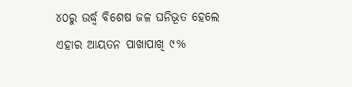୪୦ରୁ ଉର୍ଦ୍ଧ୍ୱ ବିଶେଷ ଜଳ ଘନିଭୂତ ହେଲେ ଏହାର ଆୟତନ ପାଖାପାଖି ୯%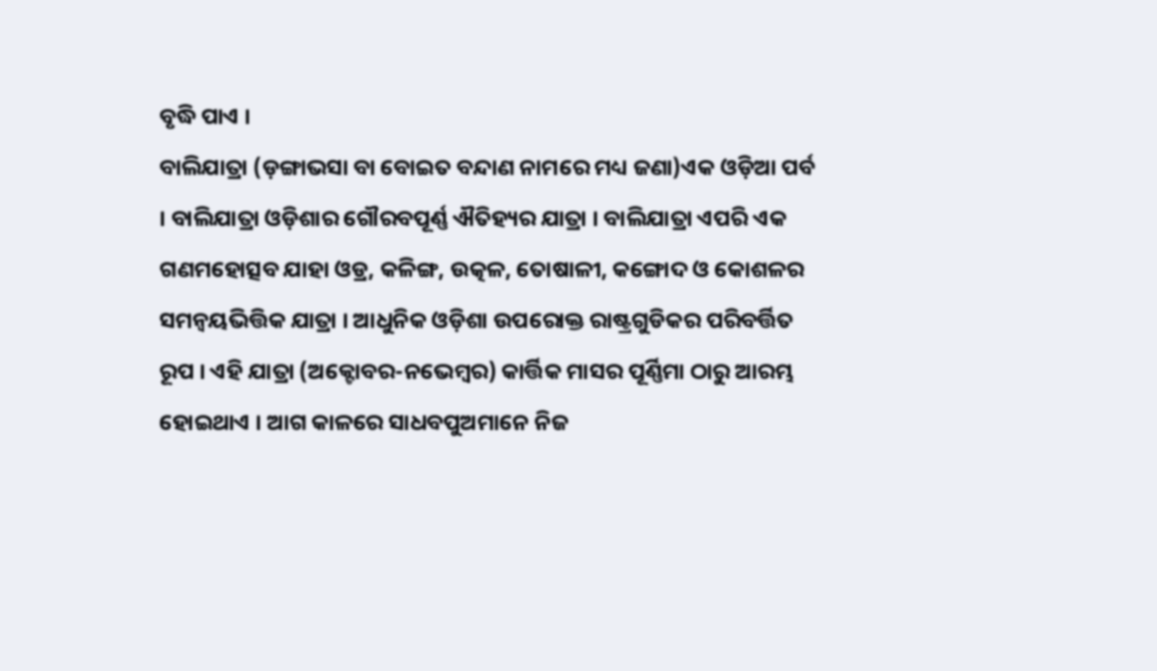ବୃଦ୍ଧି ପାଏ ।
ବାଲିଯାତ୍ରା (ଡ଼ଙ୍ଗାଭସା ବା ବୋଇତ ବନ୍ଦାଣ ନାମରେ ମଧ୍ୟ ଜଣା)ଏକ ଓଡ଼ିଆ ପର୍ବ । ବାଲିଯାତ୍ରା ଓଡ଼ିଶାର ଗୌରବପୂର୍ଣ୍ଣ ଐତିହ୍ୟର ଯାତ୍ରା । ବାଲିଯାତ୍ରା ଏପରି ଏକ ଗଣମହୋତ୍ସବ ଯାହା ଓଡ୍ର, କଳିଙ୍ଗ, ଉତ୍କଳ, ତୋଷାଳୀ, କଙ୍ଗୋଦ ଓ କୋଶଳର ସମନ୍ୱୟଭିତ୍ତିକ ଯାତ୍ରା । ଆଧୁନିକ ଓଡ଼ିଶା ଉପରୋକ୍ତ ରାଷ୍ଟ୍ରଗୁଡିକର ପରିବର୍ତ୍ତିତ ରୂପ । ଏହି ଯାତ୍ରା (ଅକ୍ଟୋବର-ନଭେମ୍ବର) କାର୍ତ୍ତିକ ମାସର ପୂର୍ଣ୍ଣିମା ଠାରୁ ଆରମ୍ଭ ହୋଇଥାଏ । ଆଗ କାଳରେ ସାଧବପୁଅମାନେ ନିଜ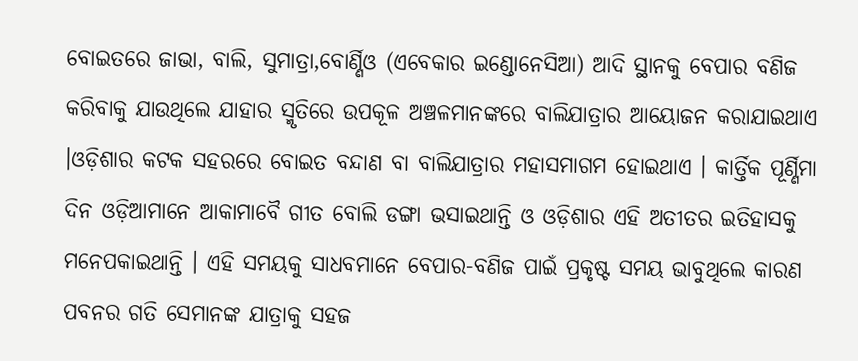ବୋଇତରେ ଜାଭା, ବାଲି, ସୁମାତ୍ରା,ବୋର୍ଣ୍ଣିଓ (ଏବେକାର ଇଣ୍ଡୋନେସିଆ) ଆଦି ସ୍ଥାନକୁ ବେପାର ବଣିଜ କରିବାକୁ ଯାଉଥିଲେ ଯାହାର ସ୍ମୃତିରେ ଉପକୂଳ ଅଞ୍ଚଳମାନଙ୍କରେ ବାଲିଯାତ୍ରାର ଆୟୋଜନ କରାଯାଇଥାଏ ।ଓଡ଼ିଶାର କଟକ ସହରରେ ବୋଇତ ବନ୍ଦାଣ ବା ବାଲିଯାତ୍ରାର ମହାସମାଗମ ହୋଇଥାଏ । କାର୍ତ୍ତିକ ପୂର୍ଣ୍ଣିମା ଦିନ ଓଡ଼ିଆମାନେ ଆକାମାବୈ ଗୀତ ବୋଲି ଡଙ୍ଗା ଭସାଇଥାନ୍ତି ଓ ଓଡ଼ିଶାର ଏହି ଅତୀତର ଇତିହାସକୁ ମନେପକାଇଥାନ୍ତି । ଏହି ସମୟକୁ ସାଧବମାନେ ବେପାର-ବଣିଜ ପାଇଁ ପ୍ରକୃଷ୍ଟ ସମୟ ଭାବୁଥିଲେ କାରଣ ପବନର ଗତି ସେମାନଙ୍କ ଯାତ୍ରାକୁ ସହଜ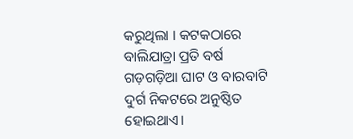କରୁଥିଲା । କଟକଠାରେ ବାଲିଯାତ୍ରା ପ୍ରତି ବର୍ଷ ଗଡ଼ଗଡ଼ିଆ ଘାଟ ଓ ବାରବାଟି ଦୁର୍ଗ ନିକଟରେ ଅନୁଷ୍ଠିତ ହୋଇଥାଏ।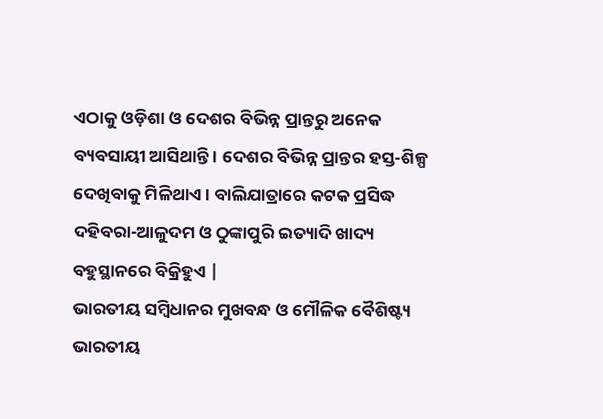ଏଠାକୁ ଓଡ଼ିଶା ଓ ଦେଶର ବିଭିନ୍ନ ପ୍ରାନ୍ତରୁ ଅନେକ ବ୍ୟବସାୟୀ ଆସିଥାନ୍ତି । ଦେଶର ବିଭିନ୍ନ ପ୍ରାନ୍ତର ହସ୍ତ-ଶିଳ୍ପ ଦେଖିବାକୁ ମିଳିଥାଏ । ବାଲିଯାତ୍ରାରେ କଟକ ପ୍ରସିଦ୍ଧ ଦହିବରା-ଆଳୁଦମ ଓ ଠୁଙ୍କାପୁରି ଇତ୍ୟାଦି ଖାଦ୍ୟ ବହୁସ୍ଥାନରେ ବିକ୍ରିହୁଏ |
ଭାରତୀୟ ସମ୍ବିଧାନର ମୁଖବନ୍ଧ ଓ ମୌଳିକ ବୈଶିଷ୍ଟ୍ୟ
ଭାରତୀୟ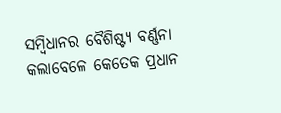ସମ୍ବିଧାନର ବୈଶିଷ୍ଟ୍ୟ ବର୍ଣ୍ଣନା କଲାବେଳେ କେତେକ ପ୍ରଧାନ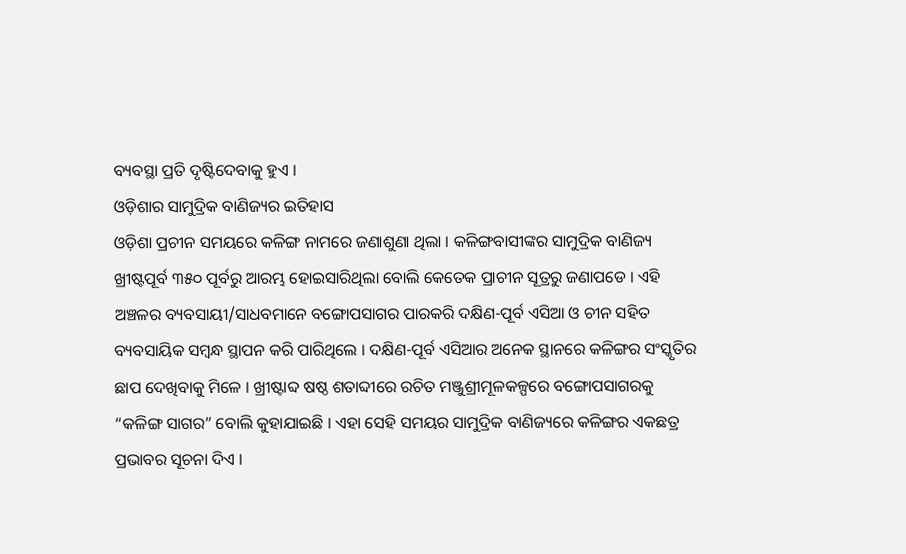ବ୍ୟବସ୍ଥା ପ୍ରତି ଦୃଷ୍ଟିଦେବାକୁ ହୁଏ ।
ଓଡ଼ିଶାର ସାମୁଦ୍ରିକ ବାଣିଜ୍ୟର ଇତିହାସ
ଓଡ଼ିଶା ପ୍ରଚୀନ ସମୟରେ କଳିଙ୍ଗ ନାମରେ ଜଣାଶୁଣା ଥିଲା । କଳିଙ୍ଗବାସୀଙ୍କର ସାମୁଦ୍ରିକ ବାଣିଜ୍ୟ ଖ୍ରୀଷ୍ଟପୂର୍ବ ୩୫୦ ପୂର୍ବରୁ ଆରମ୍ଭ ହୋଇସାରିଥିଲା ବୋଲି କେତେକ ପ୍ରାଚୀନ ସୂତ୍ରରୁ ଜଣାପଡେ । ଏହି ଅଞ୍ଚଳର ବ୍ୟବସାୟୀ/ସାଧବମାନେ ବଙ୍ଗୋପସାଗର ପାରକରି ଦକ୍ଷିଣ-ପୂର୍ବ ଏସିଆ ଓ ଚୀନ ସହିତ ବ୍ୟବସାୟିକ ସମ୍ବନ୍ଧ ସ୍ଥାପନ କରି ପାରିଥିଲେ । ଦକ୍ଷିଣ-ପୂର୍ବ ଏସିଆର ଅନେକ ସ୍ଥାନରେ କଳିଙ୍ଗର ସଂସ୍କୃତିର ଛାପ ଦେଖିବାକୁ ମିଳେ । ଖ୍ରୀଷ୍ଟାବ୍ଦ ଷଷ୍ଠ ଶତାବ୍ଦୀରେ ରଚିତ ମଞ୍ଜୁଶ୍ରୀମୂଳକଳ୍ପରେ ବଙ୍ଗୋପସାଗରକୁ “କଳିଙ୍ଗ ସାଗର” ବୋଲି କୁହାଯାଇଛି । ଏହା ସେହି ସମୟର ସାମୁଦ୍ରିକ ବାଣିଜ୍ୟରେ କଳିଙ୍ଗର ଏକଛତ୍ର ପ୍ରଭାବର ସୂଚନା ଦିଏ ।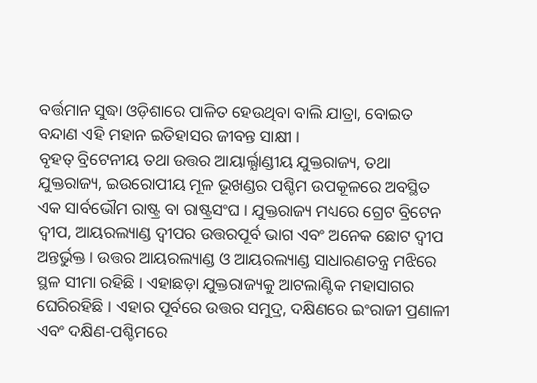ବର୍ତ୍ତମାନ ସୁଦ୍ଧା ଓଡ଼ିଶାରେ ପାଳିତ ହେଉଥିବା ବାଲି ଯାତ୍ରା, ବୋଇତ ବନ୍ଦାଣ ଏହି ମହାନ ଇତିହାସର ଜୀବନ୍ତ ସାକ୍ଷୀ ।
ବୃହତ୍ ବ୍ରିଟେନୀୟ ତଥା ଉତ୍ତର ଆୟାର୍ଲ୍ଯାଣ୍ଡୀୟ ଯୁକ୍ତରାଜ୍ୟ, ତଥା ଯୁକ୍ତରାଜ୍ୟ, ଇଉରୋପୀୟ ମୂଳ ଭୂଖଣ୍ଡର ପଶ୍ଚିମ ଉପକୂଳରେ ଅବସ୍ଥିତ ଏକ ସାର୍ବଭୌମ ରାଷ୍ଟ୍ର ବା ରାଷ୍ଟ୍ରସଂଘ । ଯୁକ୍ତରାଜ୍ୟ ମଧ୍ୟରେ ଗ୍ରେଟ ବ୍ରିଟେନ ଦ୍ୱୀପ, ଆୟରଲ୍ୟାଣ୍ଡ ଦ୍ୱୀପର ଉତ୍ତରପୂର୍ବ ଭାଗ ଏବଂ ଅନେକ ଛୋଟ ଦ୍ୱୀପ ଅନ୍ତର୍ଭୁକ୍ତ । ଉତ୍ତର ଆୟରଲ୍ୟାଣ୍ଡ ଓ ଆୟରଲ୍ୟାଣ୍ଡ ସାଧାରଣତନ୍ତ୍ର ମଝିରେ ସ୍ଥଳ ସୀମା ରହିଛି । ଏହାଛଡ଼ା ଯୁକ୍ତରାଜ୍ୟକୁ ଆଟଲାଣ୍ଟିକ ମହାସାଗର ଘେରିରହିଛି । ଏହାର ପୂର୍ବରେ ଉତ୍ତର ସମୁଦ୍ର, ଦକ୍ଷିଣରେ ଇଂରାଜୀ ପ୍ରଣାଳୀ ଏବଂ ଦକ୍ଷିଣ-ପଶ୍ଚିମରେ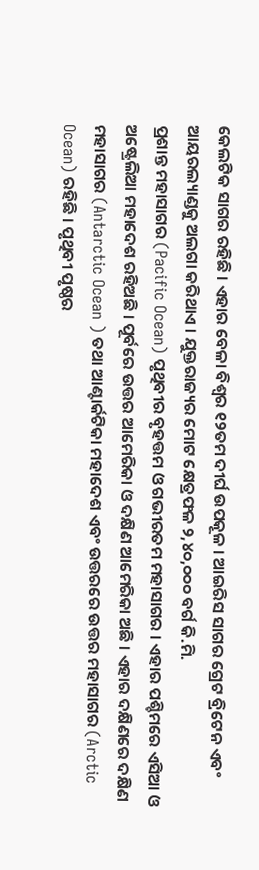କେଲଟିକ ସାଗର ରହିଛି । ଏହାର ବେଳା ବିଶ୍ୱର ୧୨ତମ ଦୀର୍ଘ ଉପକୂଳ । ଆଇରିସ ସାଗର ଗ୍ରେଟ ବ୍ରିଟେନ ଏବଂ ଆୟରଲ୍ୟାଣ୍ଡକୁ ଅଲଗା କରିଥାଏ । ଯୁକ୍ତରାଜ୍ୟର ମୋଟ କ୍ଷେତ୍ରଫଳ ୨,୪୦,୦୦୦ ବର୍ଗ କି.ମି.
ପ୍ରଶାନ୍ତ ମହାସାଗର (Pacific Ocean) ପୃଥିବୀର ବୃହତ୍ତମ ଓ ଗଭୀରତମ ମହାସାଗର । ଏହାର ପଶ୍ଚିମରେ ଏସିଆ ଓ ଅଷ୍ଟ୍ରେଲିଆ ମହାଦେଶ ରହିଅଛି । ପୂର୍ବରେ ଉତ୍ତର ଆମେରିକା ଓ ଦକ୍ଷିଣ ଆମେରିକା ଅଛି । ଏହାର ଦକ୍ଷିଣରେ ଦକ୍ଷିଣ ମହାସାଗର (Antarctic Ocean ) ତଥା ଆଣ୍ଟାର୍କଟିକା ମହାଦେଶ ଏବଂ ଉତ୍ତରରେ ଉତ୍ତର ମହାସାଗର (Arctic Ocean) ରହିଛି । ପୃଥିବୀ ପୃଷ୍ଠର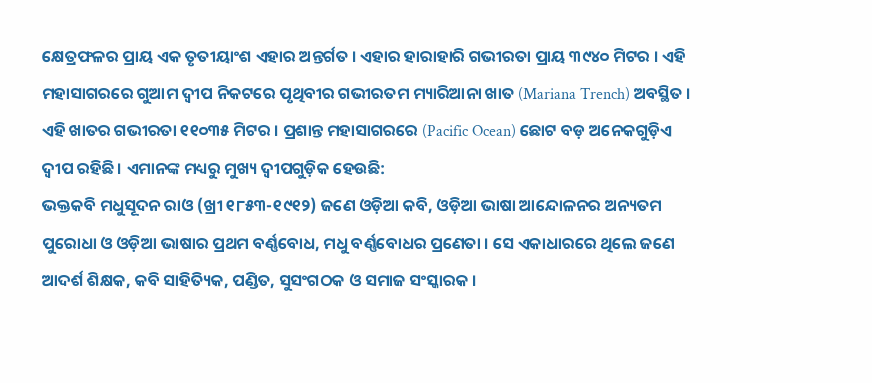କ୍ଷେତ୍ରଫଳର ପ୍ରାୟ ଏକ ତୃତୀୟାଂଶ ଏହାର ଅନ୍ତର୍ଗତ । ଏହାର ହାରାହାରି ଗଭୀରତା ପ୍ରାୟ ୩୯୪୦ ମିଟର । ଏହି ମହାସାଗରରେ ଗୁଆମ ଦ୍ୱୀପ ନିକଟରେ ପୃଥିବୀର ଗଭୀରତମ ମ୍ୟାରିଆନା ଖାତ (Mariana Trench) ଅବସ୍ଥିତ । ଏହି ଖାତର ଗଭୀରତା ୧୧୦୩୫ ମିଟର । ପ୍ରଶାନ୍ତ ମହାସାଗରରେ (Pacific Ocean) ଛୋଟ ବଡ଼ ଅନେକଗୁଡ଼ିଏ ଦ୍ୱୀପ ରହିଛି । ଏମାନଙ୍କ ମଧ୍ୟରୁ ମୁଖ୍ୟ ଦ୍ୱୀପଗୁଡ଼ିକ ହେଉଛି:
ଭକ୍ତକବି ମଧୁସୂଦନ ରାଓ (ଖ୍ରୀ ୧୮୫୩-୧୯୧୨) ଜଣେ ଓଡ଼ିଆ କବି, ଓଡ଼ିଆ ଭାଷା ଆନ୍ଦୋଳନର ଅନ୍ୟତମ ପୁରୋଧା ଓ ଓଡ଼ିଆ ଭାଷାର ପ୍ରଥମ ବର୍ଣ୍ଣବୋଧ, ମଧୁ ବର୍ଣ୍ଣବୋଧର ପ୍ରଣେତା । ସେ ଏକାଧାରରେ ଥିଲେ ଜଣେ ଆଦର୍ଶ ଶିକ୍ଷକ, କବି ସାହିତ୍ୟିକ, ପଣ୍ଡିତ, ସୁସଂଗଠକ ଓ ସମାଜ ସଂସ୍କାରକ ।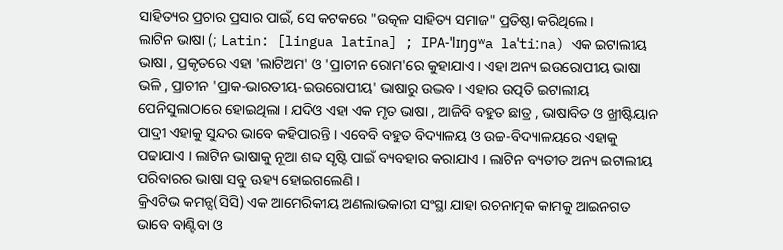ସାହିତ୍ୟର ପ୍ରଚାର ପ୍ରସାର ପାଇଁ, ସେ କଟକରେ "ଉତ୍କଳ ସାହିତ୍ୟ ସମାଜ" ପ୍ରତିଷ୍ଠା କରିଥିଲେ ।
ଲାଟିନ ଭାଷା (; Latin: [lingua latīna] ; IPA-ˈlɪŋɡʷa laˈtiːna) ଏକ ଇଟାଲୀୟ ଭାଷା , ପ୍ରକୃତରେ ଏହା 'ଲାଟିଅମ' ଓ 'ପ୍ରାଚୀନ ରୋମ'ରେ କୁହାଯାଏ । ଏହା ଅନ୍ୟ ଇଉରୋପୀୟ ଭାଷା ଭଳି , ପ୍ରାଚୀନ 'ପ୍ରାକ-ଭାରତୀୟ-ଇଉରୋପୀୟ' ଭାଷାରୁ ଉଦ୍ଭବ । ଏହାର ଉତ୍ପତି ଇଟାଲୀୟ ପେନିସୁଲାଠାରେ ହୋଇଥିଲା । ଯଦିଓ ଏହା ଏକ ମୃତ ଭାଷା , ଆଜିବି ବହୁତ ଛାତ୍ର , ଭାଷାବିତ ଓ ଖ୍ରୀଷ୍ଟିୟାନ ପାଦ୍ରୀ ଏହାକୁ ସୁନ୍ଦର ଭାବେ କହିପାରନ୍ତି । ଏବେବି ବହୁତ ବିଦ୍ୟାଳୟ ଓ ଉଚ୍ଚ-ବିଦ୍ୟାଳୟରେ ଏହାକୁ ପଢାଯାଏ । ଲାଟିନ ଭାଷାକୁ ନୂଆ ଶବ୍ଦ ସୃଷ୍ଟି ପାଇଁ ବ୍ୟବହାର କରାଯାଏ । ଲାଟିନ ବ୍ୟତୀତ ଅନ୍ୟ ଇଟାଲୀୟ ପରିବାରର ଭାଷା ସବୁ ଊହ୍ୟ ହୋଇଗଲେଣି ।
କ୍ରିଏଟିଭ କମନ୍ସ(ସିସି) ଏକ ଆମେରିକୀୟ ଅଣଲାଭକାରୀ ସଂସ୍ଥା ଯାହା ରଚନାତ୍ମକ କାମକୁ ଆଇନଗତ ଭାବେ ବାଣ୍ଟିବା ଓ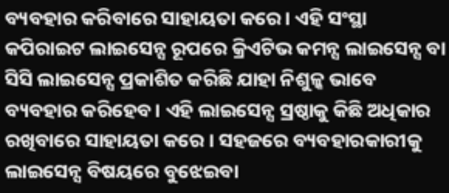ବ୍ୟବହାର କରିବାରେ ସାହାୟତା କରେ । ଏହି ସଂସ୍ଥା କପିରାଇଟ ଲାଇସେନ୍ସ ରୂପରେ କ୍ରିଏଟିଭ କମନ୍ସ ଲାଇସେନ୍ସ ବା ସିସି ଲାଇସେନ୍ସ ପ୍ରକାଶିତ କରିଛି ଯାହା ନିଶୁଳ୍କ ଭାବେ ବ୍ୟବହାର କରିହେବ। ଏହି ଲାଇସେନ୍ସ ସ୍ରଷ୍ଠାକୁ କିଛି ଅଧିକାର ରଖିବାରେ ସାହାୟତା କରେ । ସହଜରେ ବ୍ୟବହାରକାରୀକୁ ଲାଇସେନ୍ସ ବିଷୟରେ ବୁଝେଇବା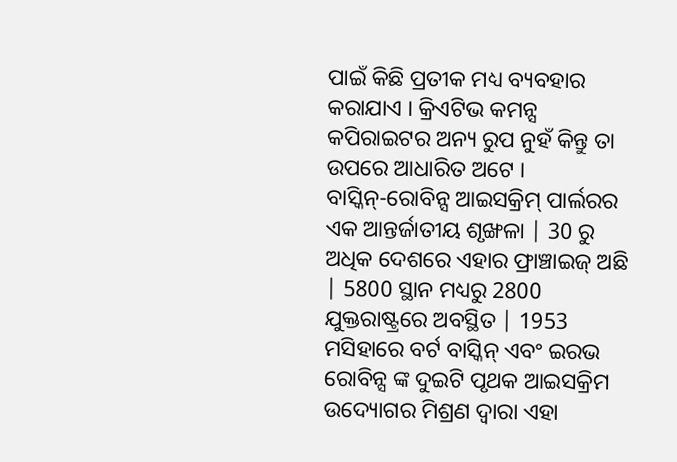ପାଇଁ କିଛି ପ୍ରତୀକ ମଧ୍ୟ ବ୍ୟବହାର କରାଯାଏ । କ୍ରିଏଟିଭ କମନ୍ସ କପିରାଇଟର ଅନ୍ୟ ରୁପ ନୁହଁ କିନ୍ତୁ ତା ଉପରେ ଆଧାରିତ ଅଟେ ।
ବାସ୍କିନ୍-ରୋବିନ୍ସ ଆଇସକ୍ରିମ୍ ପାର୍ଲରର ଏକ ଆନ୍ତର୍ଜାତୀୟ ଶୃଙ୍ଖଳା | 30 ରୁ ଅଧିକ ଦେଶରେ ଏହାର ଫ୍ରାଞ୍ଚାଇଜ୍ ଅଛି | 5800 ସ୍ଥାନ ମଧ୍ୟରୁ 2800 ଯୁକ୍ତରାଷ୍ଟ୍ରରେ ଅବସ୍ଥିତ | 1953 ମସିହାରେ ବର୍ଟ ବାସ୍କିନ୍ ଏବଂ ଇରଭ ରୋବିନ୍ସ ଙ୍କ ଦୁଇଟି ପୃଥକ ଆଇସକ୍ରିମ ଉଦ୍ୟୋଗର ମିଶ୍ରଣ ଦ୍ୱାରା ଏହା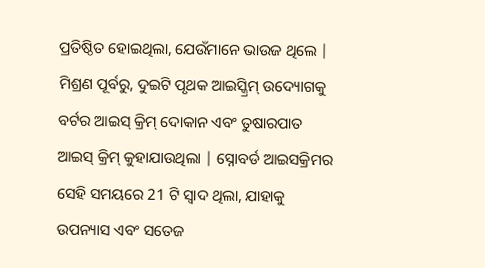ପ୍ରତିଷ୍ଠିତ ହୋଇଥିଲା, ଯେଉଁମାନେ ଭାଉଜ ଥିଲେ | ମିଶ୍ରଣ ପୂର୍ବରୁ, ଦୁଇଟି ପୃଥକ ଆଇସ୍କ୍ରିମ୍ ଉଦ୍ୟୋଗକୁ ବର୍ଟର ଆଇସ୍ କ୍ରିମ୍ ଦୋକାନ ଏବଂ ତୁଷାରପାତ ଆଇସ୍ କ୍ରିମ୍ କୁହାଯାଉଥିଲା | ସ୍ନୋବର୍ଡ ଆଇସକ୍ରିମର ସେହି ସମୟରେ 21 ଟି ସ୍ୱାଦ ଥିଲା, ଯାହାକୁ ଉପନ୍ୟାସ ଏବଂ ସତେଜ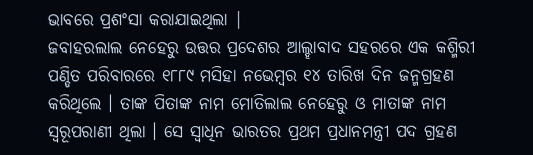ଭାବରେ ପ୍ରଶଂସା କରାଯାଇଥିଲା |
ଜବାହରଲାଲ ନେହେରୁ ଉତ୍ତର ପ୍ରଦେଶର ଆଲ୍ହାବାଦ ସହରରେ ଏକ କଶ୍ମିରୀ ପଣ୍ଡିତ ପରିବାରରେ ୧୮୮୯ ମସିହା ନଭେମ୍ବର ୧୪ ତାରିଖ ଦିନ ଜନ୍ମଗ୍ରହଣ କରିଥିଲେ । ତାଙ୍କ ପିତାଙ୍କ ନାମ ମୋତିଲାଲ ନେହେରୁ ଓ ମାତାଙ୍କ ନାମ ସ୍ୱରୂପରାଣୀ ଥିଲା । ସେ ସ୍ୱାଧିନ ଭାରତର ପ୍ରଥମ ପ୍ରଧାନମନ୍ତ୍ରୀ ପଦ ଗ୍ରହଣ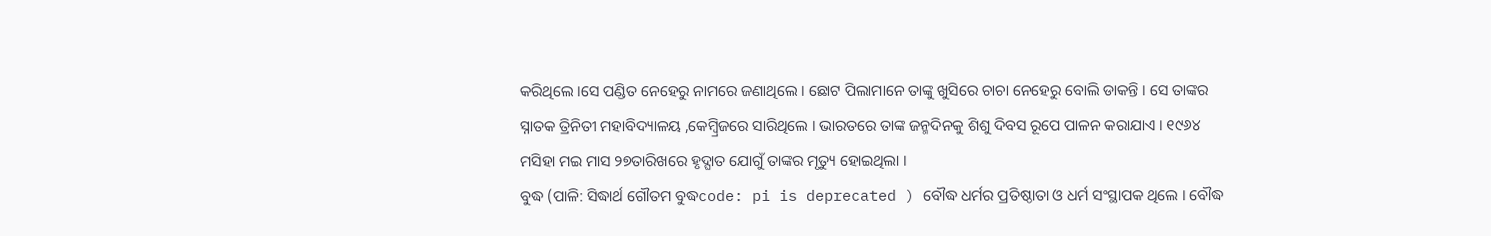କରିଥିଲେ ।ସେ ପଣ୍ଡିତ ନେହେରୁ ନାମରେ ଜଣାଥିଲେ । ଛୋଟ ପିଲାମାନେ ତାଙ୍କୁ ଖୁସିରେ ଚାଚା ନେହେରୁ ବୋଲି ଡାକନ୍ତି । ସେ ତାଙ୍କର ସ୍ନାତକ ତ୍ରିନିତୀ ମହାବିଦ୍ୟାଳୟ ,କେମ୍ବ୍ରିଜରେ ସାରିଥିଲେ । ଭାରତରେ ତାଙ୍କ ଜନ୍ମଦିନକୁ ଶିଶୁ ଦିବସ ରୂପେ ପାଳନ କରାଯାଏ । ୧୯୬୪ ମସିହା ମଇ ମାସ ୨୭ତାରିଖରେ ହୃଦ୍ଘାତ ଯୋଗୁଁ ତାଙ୍କର ମୃତ୍ୟୁ ହୋଇଥିଲା ।
ବୁଦ୍ଧ (ପାଳି: ସିଦ୍ଧାର୍ଥ ଗୌତମ ବୁଦ୍ଧcode: pi is deprecated ) ବୌଦ୍ଧ ଧର୍ମର ପ୍ରତିଷ୍ଠାତା ଓ ଧର୍ମ ସଂସ୍ଥାପକ ଥିଲେ । ବୌଦ୍ଧ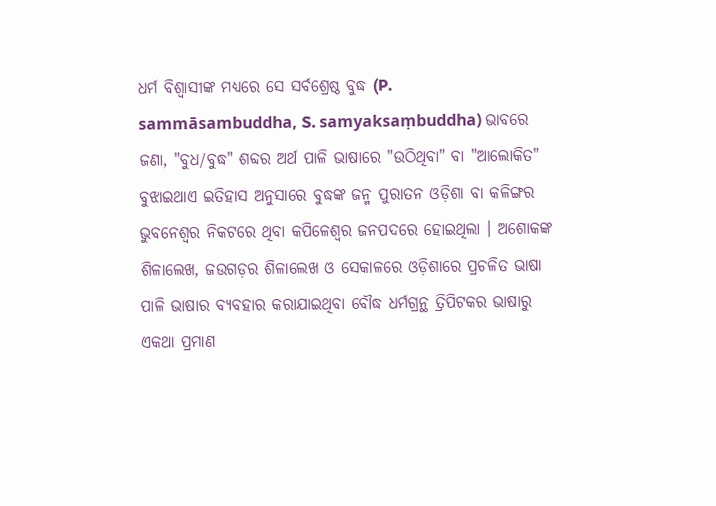ଧର୍ମ ବିଶ୍ୱାସୀଙ୍କ ମଧ୍ୟରେ ସେ ସର୍ବଶ୍ରେଷ୍ଠ ବୁଦ୍ଧ (P. sammāsambuddha, S. samyaksaṃbuddha) ଭାବରେ ଜଣା, "ବୁଧ/ବୁଦ୍ଧ" ଶବ୍ଦର ଅର୍ଥ ପାଳି ଭାଷାରେ "ଉଠିଥିବା" ବା "ଆଲୋକିତ" ବୁଝାଇଥାଏ ଇତିହାସ ଅନୁସାରେ ବୁଦ୍ଧଙ୍କ ଜନ୍ମ ପୁରାତନ ଓଡ଼ିଶା ବା କଳିଙ୍ଗର ଭୁବନେଶ୍ୱର ନିକଟରେ ଥିବା କପିଳେଶ୍ୱର ଜନପଦରେ ହୋଇଥିଲା । ଅଶୋକଙ୍କ ଶିଳାଲେଖ, ଜଉଗଡ଼ର ଶିଳାଲେଖ ଓ ସେକାଳରେ ଓଡ଼ିଶାରେ ପ୍ରଚଳିତ ଭାଷା ପାଳି ଭାଷାର ବ୍ୟବହାର କରାଯାଇଥିବା ବୌଦ୍ଧ ଧର୍ମଗ୍ରନ୍ଥ ତ୍ରିପିଟକର ଭାଷାରୁ ଏକଥା ପ୍ରମାଣ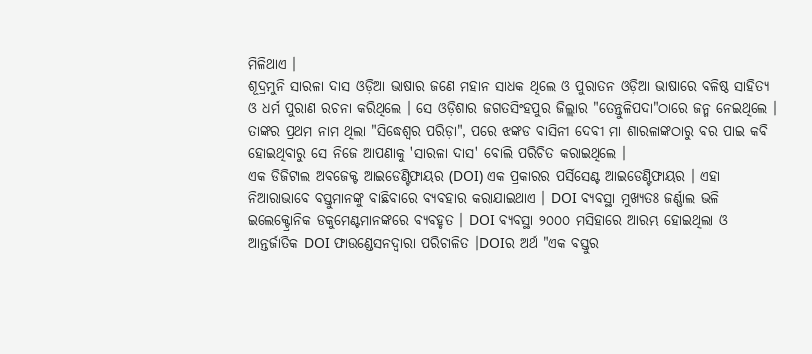ମିଳିଥାଏ ।
ଶୂଦ୍ରମୁନି ସାରଳା ଦାସ ଓଡ଼ିଆ ଭାଷାର ଜଣେ ମହାନ ସାଧକ ଥିଲେ ଓ ପୁରାତନ ଓଡ଼ିଆ ଭାଷାରେ ବଳିଷ୍ଠ ସାହିତ୍ୟ ଓ ଧର୍ମ ପୁରାଣ ରଚନା କରିଥିଲେ । ସେ ଓଡ଼ିଶାର ଜଗତସିଂହପୁର ଜିଲ୍ଲାର "ତେନ୍ତୁଳିପଦା"ଠାରେ ଜନ୍ମ ନେଇଥିଲେ । ତାଙ୍କର ପ୍ରଥମ ନାମ ଥିଲା "ସିଦ୍ଧେଶ୍ୱର ପରିଡ଼ା", ପରେ ଝଙ୍କଡ ବାସିନୀ ଦେବୀ ମା ଶାରଳାଙ୍କଠାରୁ ବର ପାଇ କବି ହୋଇଥିବାରୁ ସେ ନିଜେ ଆପଣାକୁ 'ସାରଳା ଦାସ' ବୋଲି ପରିଚିତ କରାଇଥିଲେ ।
ଏକ ଡିଜିଟାଲ ଅବଜେକ୍ଟ ଆଇଡେଣ୍ଟିଫାୟର (DOI) ଏକ ପ୍ରକାରର ପର୍ସିସେଣ୍ଟ ଆଇଡେଣ୍ଟିଫାୟର । ଏହା ନିଆରାଭାବେ ବସ୍ତୁମାନଙ୍କୁ ବାଛିବାରେ ବ୍ୟବହାର କରାଯାଇଥାଏ । DOI ବ୍ୟବସ୍ଥା ମୁଖ୍ୟତଃ ଜର୍ଣ୍ଣାଲ ଭଳି ଇଲେକ୍ଟ୍ରୋନିକ ଡକୁମେଣ୍ଟମାନଙ୍କରେ ବ୍ୟବହୃତ । DOI ବ୍ୟବସ୍ଥା ୨୦୦୦ ମସିହାରେ ଆରମ୍ଭ ହୋଇଥିଲା ଓ ଆନ୍ତର୍ଜାତିକ DOI ଫାଉଣ୍ଡେସନଦ୍ୱାରା ପରିଚାଳିତ ।DOIର ଅର୍ଥ "ଏକ ବସ୍ତୁର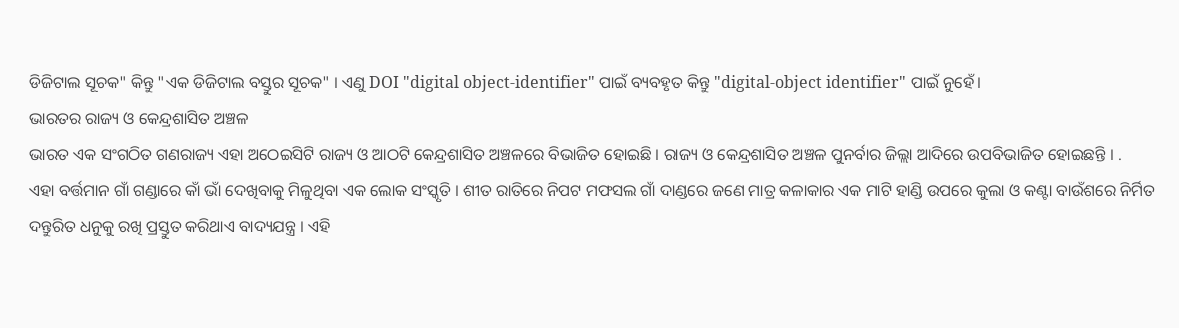ଡିଜିଟାଲ ସୂଚକ" କିନ୍ତୁ "ଏକ ଡିଜିଟାଲ ବସ୍ତୁର ସୂଚକ" । ଏଣୁ DOI "digital object-identifier" ପାଇଁ ବ୍ୟବହୃତ କିନ୍ତୁ "digital-object identifier" ପାଇଁ ନୁହେଁ।
ଭାରତର ରାଜ୍ୟ ଓ କେନ୍ଦ୍ରଶାସିତ ଅଞ୍ଚଳ
ଭାରତ ଏକ ସଂଗଠିତ ଗଣରାଜ୍ୟ ଏହା ଅଠେଇସିଟି ରାଜ୍ୟ ଓ ଆଠଟି କେନ୍ଦ୍ରଶାସିତ ଅଞ୍ଚଳରେ ବିଭାଜିତ ହୋଇଛି । ରାଜ୍ୟ ଓ କେନ୍ଦ୍ରଶାସିତ ଅଞ୍ଚଳ ପୁନର୍ବାର ଜିଲ୍ଲା ଆଦିରେ ଉପବିଭାଜିତ ହୋଇଛନ୍ତି । .
ଏହା ବର୍ତ୍ତମାନ ଗାଁ ଗଣ୍ଡାରେ କାଁ ଭାଁ ଦେଖିବାକୁ ମିଳୁଥିବା ଏକ ଲୋକ ସଂସ୍କୃତି । ଶୀତ ରାତିରେ ନିପଟ ମଫସଲ ଗାଁ ଦାଣ୍ଡରେ ଜଣେ ମାତ୍ର କଳାକାର ଏକ ମାଟି ହାଣ୍ଡି ଉପରେ କୁଲା ଓ କଣ୍ଟା ବାଉଁଶରେ ନିର୍ମିତ ଦନ୍ତୁରିତ ଧନୁକୁ ରଖି ପ୍ରସ୍ତୁତ କରିଥାଏ ବାଦ୍ୟଯନ୍ତ୍ର । ଏହି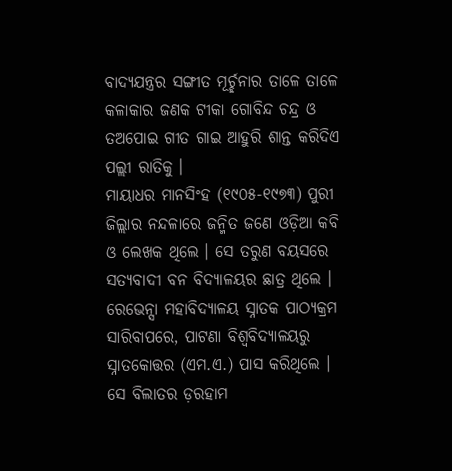ବାଦ୍ୟଯନ୍ତ୍ରର ସଙ୍ଗୀତ ମୂର୍ଚ୍ଛନାର ତାଳେ ତାଳେ କଳାକାର ଜଣକ ଟୀକା ଗୋବିନ୍ଦ ଚନ୍ଦ୍ର ଓ ତଅପୋଇ ଗୀତ ଗାଇ ଆହୁରି ଶାନ୍ତ କରିଦିଏ ପଲ୍ଲୀ ରାତିକୁ ।
ମାୟାଧର ମାନସିଂହ (୧୯୦୫-୧୯୭୩) ପୁରୀ ଜିଲ୍ଲାର ନନ୍ଦଳାରେ ଜନ୍ମିତ ଜଣେ ଓଡ଼ିଆ କବି ଓ ଲେଖକ ଥିଲେ । ସେ ତରୁଣ ବୟସରେ ସତ୍ୟବାଦୀ ବନ ବିଦ୍ୟାଳୟର ଛାତ୍ର ଥିଲେ । ରେଭେନ୍ସା ମହାବିଦ୍ୟାଳୟ ସ୍ନାତକ ପାଠ୍ୟକ୍ରମ ସାରିବାପରେ, ପାଟଣା ବିଶ୍ୱବିଦ୍ୟାଳୟରୁ ସ୍ନାତକୋତ୍ତର (ଏମ.ଏ.) ପାସ କରିଥିଲେ । ସେ ବିଲାତର ଡ଼ରହାମ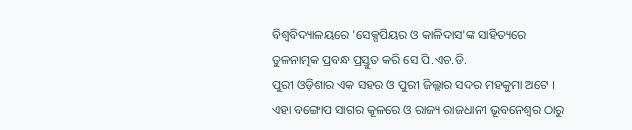ବିଶ୍ୱବିଦ୍ୟାଳୟରେ 'ସେକ୍ସପିୟର ଓ କାଳିଦାସ'ଙ୍କ ସାହିତ୍ୟରେ ତୁଳନାତ୍ମକ ପ୍ରବନ୍ଧ ପ୍ରସ୍ତୁତ କରି ସେ ପି.ଏଚ.ଡି.
ପୁରୀ ଓଡ଼ିଶାର ଏକ ସହର ଓ ପୁରୀ ଜିଲ୍ଲାର ସଦର ମହକୁମା ଅଟେ । ଏହା ବଙ୍ଗୋପ ସାଗର କୂଳରେ ଓ ରାଜ୍ୟ ରାଜଧାନୀ ଭୂବନେଶ୍ୱର ଠାରୁ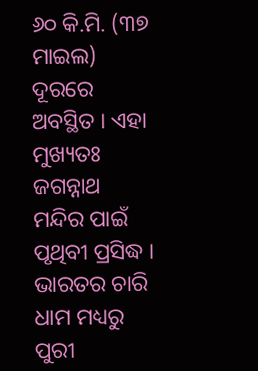୬୦ କି.ମି. (୩୭ ମାଇଲ) ଦୂରରେ ଅବସ୍ଥିତ । ଏହା ମୁଖ୍ୟତଃ ଜଗନ୍ନାଥ ମନ୍ଦିର ପାଇଁ ପୃଥିବୀ ପ୍ରସିଦ୍ଧ । ଭାରତର ଚାରି ଧାମ ମଧ୍ୟରୁ ପୁରୀ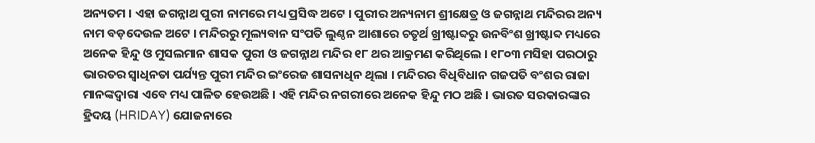ଅନ୍ୟତମ । ଏହା ଜଗନ୍ନାଥ ପୁରୀ ନାମରେ ମଧ୍ୟ ପ୍ରସିଦ୍ଧ ଅଟେ । ପୁରୀର ଅନ୍ୟନାମ ଶ୍ରୀକ୍ଷେତ୍ର ଓ ଜଗନ୍ନାଥ ମନ୍ଦିରର ଅନ୍ୟ ନାମ ବଡ଼ଦେଉଳ ଅଟେ । ମନ୍ଦିରରୁ ମୂଲ୍ୟବାନ ସଂପତି ଲୁଣ୍ଠନ ଆଶାରେ ଚତୃର୍ଥ ଖ୍ରୀଷ୍ଟାବ୍ଦରୁ ଉନବିଂଶ ଖ୍ରୀଷ୍ଟାବ୍ଦ ମଧ୍ୟରେ ଅନେକ ହିନ୍ଦୁ ଓ ମୁସଲମାନ ଶାସକ ପୁରୀ ଓ ଜଗନ୍ନାଥ ମନ୍ଦିର ୧୮ ଥର ଆକ୍ରମଣ କରିଥିଲେ । ୧୮୦୩ ମସିହା ପରଠାରୁ ଭାରତର ସ୍ୱାଧିନତା ପର୍ଯ୍ୟନ୍ତ ପୁରୀ ମନ୍ଦିର ଇଂରେଜ ଶାସନାଧିନ ଥିଲା । ମନ୍ଦିରର ବିଧିବିଧାନ ଗଜପତି ବଂଶର ରାଜା ମାନଙ୍କଦ୍ୱାରା ଏବେ ମଧ୍ୟ ପାଳିତ ହେଉଅଛି । ଏହି ମନ୍ଦିର ନଗରୀରେ ଅନେକ ହିନ୍ଦୁ ମଠ ଅଛି । ଭାରତ ସରକାରଙ୍କାର ହ୍ରିଦୟ (HRIDAY) ଯୋଜନାରେ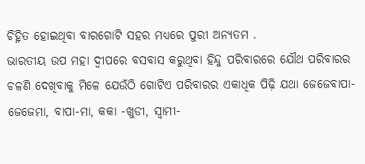ଚିହ୍ନିତ ହୋଇଥିବା ବାରଗୋଟି ସହର ମଧ୍ୟରେ ପୁରୀ ଅନ୍ୟତମ .
ଭାରତୀୟ ଉପ ମହା ଦ୍ୱୀପରେ ବସବାସ କରୁଥିବା ହିନ୍ଦୁ ପରିବାରରେ ଯୌଥ ପରିବାରର ଚଳଣି ଦେଖିବାକୁ ମିଳେ ଯେଉଁଠି ଗୋଟିଏ ପରିବାରର ଏକାଧିକ ପିଢ଼ି ଯଥା ଜେଜେବାପା-ଜେଜେମା, ବାପା-ମା, କକା -ଖୁଡୀ, ସ୍ବାମୀ-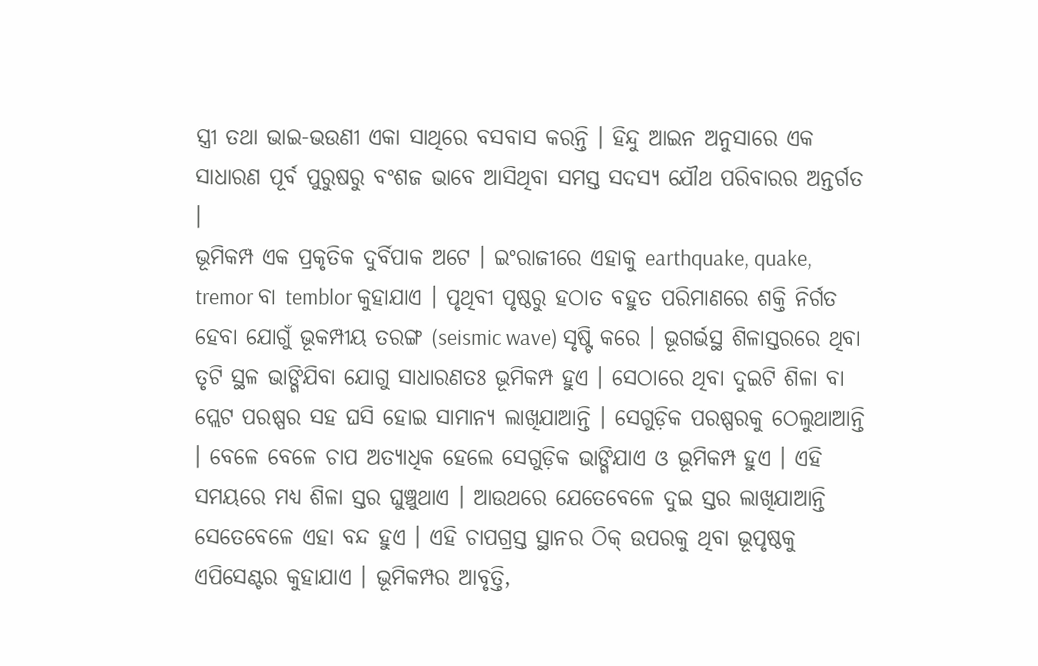ସ୍ତ୍ରୀ ତଥା ଭାଇ-ଭଉଣୀ ଏକା ସାଥିରେ ବସବାସ କରନ୍ତି । ହିନ୍ଦୁ ଆଇନ ଅନୁସାରେ ଏକ ସାଧାରଣ ପୂର୍ବ ପୁରୁଷରୁ ବଂଶଜ ଭାବେ ଆସିଥିବା ସମସ୍ତ ସଦସ୍ୟ ଯୌଥ ପରିବାରର ଅନ୍ତର୍ଗତ ।
ଭୂମିକମ୍ପ ଏକ ପ୍ରକୃତିକ ଦୁର୍ବିପାକ ଅଟେ । ଇଂରାଜୀରେ ଏହାକୁ earthquake, quake, tremor ବା temblor କୁହାଯାଏ । ପୃଥିବୀ ପୃଷ୍ଠରୁ ହଠାତ ବହୁତ ପରିମାଣରେ ଶକ୍ତି ନିର୍ଗତ ହେବା ଯୋଗୁଁ ଭୂକମ୍ପୀୟ ତରଙ୍ଗ (seismic wave) ସୃଷ୍ଟି କରେ । ଭୂଗର୍ଭସ୍ଥ ଶିଳାସ୍ତରରେ ଥିବା ତୃଟି ସ୍ଥଳ ଭାଙ୍ଗିଯିବା ଯୋଗୁ ସାଧାରଣତଃ ଭୂମିକମ୍ପ ହୁଏ । ସେଠାରେ ଥିବା ଦୁଇଟି ଶିଳା ବା ପ୍ଲେଟ ପରଷ୍ପର ସହ ଘସି ହୋଇ ସାମାନ୍ୟ ଲାଖିଯାଆନ୍ତି । ସେଗୁଡ଼ିକ ପରଷ୍ପରକୁ ଠେଲୁଥାଆନ୍ତି । ବେଳେ ବେଳେ ଚାପ ଅତ୍ୟାଧିକ ହେଲେ ସେଗୁଡ଼ିକ ଭାଙ୍ଗିଯାଏ ଓ ଭୂମିକମ୍ପ ହୁଏ । ଏହି ସମୟରେ ମଧ୍ୟ ଶିଳା ସ୍ତର ଘୁଞ୍ଚୁଥାଏ । ଆଉଥରେ ଯେତେବେଳେ ଦୁଇ ସ୍ତର ଲାଖିଯାଆନ୍ତି ସେତେବେଳେ ଏହା ବନ୍ଦ ହୁଏ । ଏହି ଚାପଗ୍ରସ୍ତ ସ୍ଥାନର ଠିକ୍ ଉପରକୁ ଥିବା ଭୂପୃଷ୍ଠକୁ ଏପିସେଣ୍ଟର କୁହାଯାଏ । ଭୂମିକମ୍ପର ଆବୃତ୍ତି,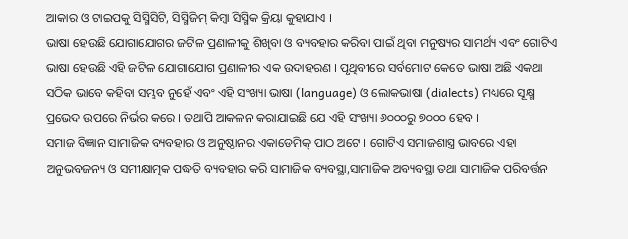ଆକାର ଓ ଟାଇପକୁ ସିସ୍ମିସିଟି, ସିସ୍ମିଜିମ୍ କିମ୍ବା ସିସ୍ମିକ କ୍ରିୟା କୁହାଯାଏ ।
ଭାଷା ହେଉଛି ଯୋଗାଯୋଗର ଜଟିଳ ପ୍ରଣାଳୀକୁ ଶିଖିବା ଓ ବ୍ୟବହାର କରିବା ପାଇଁ ଥିବା ମନୁଷ୍ୟର ସାମର୍ଥ୍ୟ ଏବଂ ଗୋଟିଏ ଭାଷା ହେଉଛି ଏହି ଜଟିଳ ଯୋଗାଯୋଗ ପ୍ରଣାଳୀର ଏକ ଉଦାହରଣ । ପୃଥିବୀରେ ସର୍ବମୋଟ କେତେ ଭାଷା ଅଛି ଏକଥା ସଠିକ ଭାବେ କହିବା ସମ୍ଭବ ନୁହେଁ ଏବଂ ଏହି ସଂଖ୍ୟା ଭାଷା (language) ଓ ଲୋକଭାଷା (dialects) ମଧ୍ୟରେ ସୂକ୍ଷ୍ମ ପ୍ରଭେଦ ଉପରେ ନିର୍ଭର କରେ । ତଥାପି ଆକଳନ କରାଯାଇଛି ଯେ ଏହି ସଂଖ୍ୟା ୬୦୦୦ରୁ ୭୦୦୦ ହେବ ।
ସମାଜ ବିଜ୍ଞାନ ସାମାଜିକ ବ୍ୟବହାର ଓ ଅନୁଷ୍ଠାନର ଏକାଡେମିକ୍ ପାଠ ଅଟେ । ଗୋଟିଏ ସମାଜଶାସ୍ତ୍ର ଭାବରେ ଏହା ଅନୁଭବଜନ୍ୟ ଓ ସମୀକ୍ଷାତ୍ମକ ପଦ୍ଧତି ବ୍ୟବହାର କରି ସାମାଜିକ ବ୍ୟବସ୍ଥା,ସାମାଜିକ ଅବ୍ୟବସ୍ଥା ତଥା ସାମାଜିକ ପରିବର୍ତ୍ତନ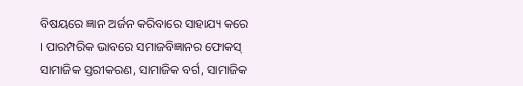ବିଷୟରେ ଜ୍ଞାନ ଅର୍ଜନ କରିବାରେ ସାହାଯ୍ୟ କରେ । ପାରମ୍ପରିକ ଭାବରେ ସମାଜବିଜ୍ଞାନର ଫୋକସ୍ ସାମାଜିକ ସ୍ତରୀକରଣ, ସାମାଜିକ ବର୍ଗ, ସାମାଜିକ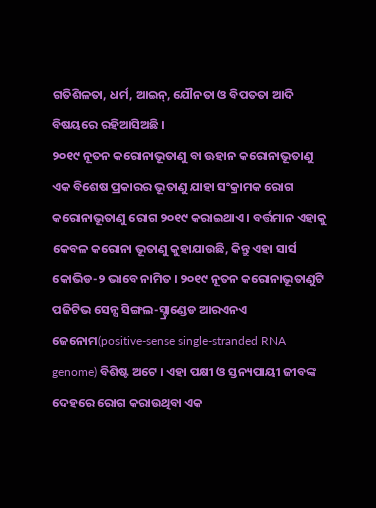ଗତିଶିଳତା, ଧର୍ମ, ଆଇନ୍, ଯୌନତା ଓ ବିପତତା ଆଦି ବିଷୟରେ ରହିଆସିଅଛି ।
୨୦୧୯ ନୂତନ କରୋନାଭୂତାଣୁ ବା ଊହାନ କରୋନାଭୂତାଣୁ ଏକ ବିଶେଷ ପ୍ରକାରର ଭୂତାଣୁ ଯାହା ସଂକ୍ରାମକ ରୋଗ କରୋନାଭୂତାଣୁ ରୋଗ ୨୦୧୯ କରାଇଥାଏ । ବର୍ତ୍ତମାନ ଏହାକୁ କେବଳ କରୋନା ଭୂତାଣୁ କୁହାଯାଉଛି, କିନ୍ତୁ ଏହା ସାର୍ସ କୋଭିଡ-୨ ଭାବେ ନାମିତ । ୨୦୧୯ ନୂତନ କରୋନାଭୂତାଣୁଟି ପଜିଟିଭ ସେନ୍ସ ସିଙ୍ଗଲ-ସ୍ଟ୍ରାଣ୍ଡେଡ ଆରଏନଏ ଜେନୋମ(positive-sense single-stranded RNA genome) ବିଶିଷ୍ଟ ଅଟେ । ଏହା ପକ୍ଷୀ ଓ ସ୍ତନ୍ୟପାୟୀ ଜୀବଙ୍କ ଦେହରେ ରୋଗ କରାଉଥିବା ଏକ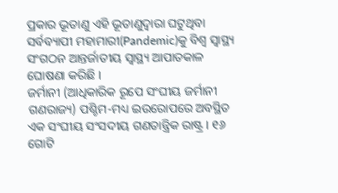ପ୍ରକାର ଭୂତାଣୁ ଏହି ଭୂତାଣୁଦ୍ୱାରା ଘଟୁଥିବା ସର୍ବବ୍ୟାପୀ ମହାମାରୀ(Pandemic)କୁ ବିଶ୍ୱ ସ୍ୱାସ୍ଥ୍ୟ ସଂଗଠନ ଆନ୍ତର୍ଜାତୀୟ ସ୍ୱାସ୍ଥ୍ୟ ଆପାତକାଳ ଘୋଷଣା କରିଛି ।
ଜର୍ମାନୀ (ଆଧିକାରିକ ରୂପେ ସଂଘୀୟ ଜର୍ମାନୀ ଗଣରାଜ୍ୟ) ପଶ୍ଚିମ-ମଧ୍ୟ ଇଉରୋପରେ ଅବସ୍ଥିତ ଏକ ସଂଘୀୟ ସଂସଦୀୟ ଗଣତାନ୍ତ୍ରିକ ରାଷ୍ଟ୍ର । ୧୬ ଗୋଟି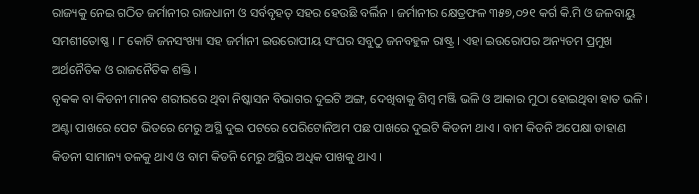ରାଜ୍ୟକୁ ନେଇ ଗଠିତ ଜର୍ମାନୀର ରାଜଧାନୀ ଓ ସର୍ବବୃହତ୍ ସହର ହେଉଛି ବର୍ଲିନ । ଜର୍ମାନୀର କ୍ଷେତ୍ରଫଳ ୩୫୭,୦୨୧ କର୍ଗ କି.ମି ଓ ଜଳବାୟୁ ସମଶୀତୋଷ୍ଣ । ୮ କୋଟି ଜନସଂଖ୍ୟା ସହ ଜର୍ମାନୀ ଇଉରୋପୀୟ ସଂଘର ସବୁଠୁ ଜନବହୁଳ ରାଷ୍ଟ୍ର । ଏହା ଇଉରୋପର ଅନ୍ୟତମ ପ୍ରମୁଖ ଅର୍ଥନୈତିକ ଓ ରାଜନୈତିକ ଶକ୍ତି ।
ବୃକକ ବା କିଡନୀ ମାନବ ଶରୀରରେ ଥିବା ନିଷ୍କାସନ ବିଭାଗର ଦୁଇଟି ଅଙ୍ଗ, ଦେଖିବାକୁ ଶିମ୍ବ ମଞ୍ଜି ଭଳି ଓ ଆକାର ମୁଠା ହୋଇଥିବା ହାତ ଭଳି । ଅଣ୍ଟା ପାଖରେ ପେଟ ଭିତରେ ମେରୁ ଅସ୍ଥି ଦୁଇ ପଟରେ ପେରିଟୋନିଅମ ପଛ ପାଖରେ ଦୁଇଟି କିଡନୀ ଥାଏ । ବାମ କିଡନି ଅପେକ୍ଷା ଡାହାଣ କିଡନୀ ସାମାନ୍ୟ ତଳକୁ ଥାଏ ଓ ବାମ କିଡନି ମେରୁ ଅସ୍ଥିର ଅଧିକ ପାଖକୁ ଥାଏ ।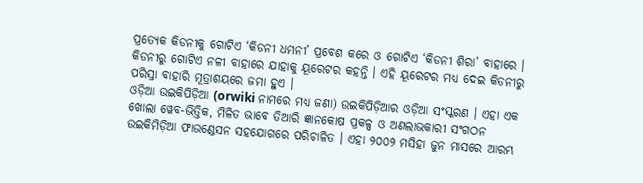ପ୍ରତ୍ୟେକ କିଡନୀକୁ ଗୋଟିଏ ‘କିଡନୀ ଧମନୀ’ ପ୍ରବେଶ କରେ ଓ ଗୋଟିଏ ‘କିଡନୀ ଶିରା’ ବାହାରେ । କିଡନୀରୁ ଗୋଟିଏ ନଳୀ ବାହାରେ ଯାହାକୁ ୟୂରେଟର କହନ୍ତି । ଏହି ୟୂରେଟର ମଧ୍ୟ ଦେଇ କିଡନୀରୁ ପରିସ୍ରା ବାହାରି ମୂତ୍ରାଶୟରେ ଜମା ହୁଏ ।
ଓଡ଼ିଆ ଉଇକିପିଡ଼ିଆ (orwiki ନାମରେ ମଧ୍ୟ ଜଣା) ଉଇକିପିଡ଼ିଆର ଓଡ଼ିଆ ସଂସ୍କରଣ । ଏହା ଏକ ଖୋଲା ୱେବ-ଭିତ୍ତିକ, ମିଳିତ ଭାବେ ତିଆରି ଜ୍ଞାନକୋଷ ପ୍ରକଳ୍ପ ଓ ଅଣଲାଭକାରୀ ସଂଗଠନ ଉଇକିମିଡ଼ିଆ ଫାଉଣ୍ଡେସନ ସହଯୋଗରେ ପରିଚାଳିତ । ଏହା ୨୦୦୨ ମସିହା ଜୁନ ମାସରେ ଆରମ୍ଭ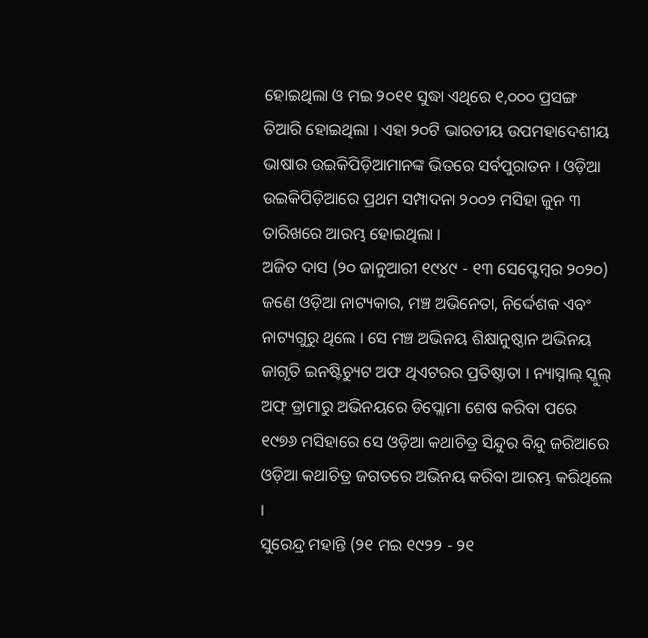ହୋଇଥିଲା ଓ ମଇ ୨୦୧୧ ସୁଦ୍ଧା ଏଥିରେ ୧,୦୦୦ ପ୍ରସଙ୍ଗ ତିଆରି ହୋଇଥିଲା । ଏହା ୨୦ଟି ଭାରତୀୟ ଉପମହାଦେଶୀୟ ଭାଷାର ଉଇକିପିଡ଼ିଆମାନଙ୍କ ଭିତରେ ସର୍ବପୁରାତନ । ଓଡ଼ିଆ ଉଇକିପିଡ଼ିଆରେ ପ୍ରଥମ ସମ୍ପାଦନା ୨୦୦୨ ମସିହା ଜୁନ ୩ ତାରିଖରେ ଆରମ୍ଭ ହୋଇଥିଲା ।
ଅଜିତ ଦାସ (୨୦ ଜାନୁଆରୀ ୧୯୪୯ - ୧୩ ସେପ୍ଟେମ୍ବର ୨୦୨୦) ଜଣେ ଓଡ଼ିଆ ନାଟ୍ୟକାର, ମଞ୍ଚ ଅଭିନେତା, ନିର୍ଦ୍ଦେଶକ ଏବଂ ନାଟ୍ୟଗୁରୁ ଥିଲେ । ସେ ମଞ୍ଚ ଅଭିନୟ ଶିକ୍ଷାନୁଷ୍ଠାନ ଅଭିନୟ ଜାଗୃତି ଇନଷ୍ଟିଚ୍ୟୁଟ ଅଫ ଥିଏଟରର ପ୍ରତିଷ୍ଠାତା । ନ୍ୟାସ୍ନାଲ୍ ସ୍କୁଲ୍ ଅଫ୍ ଡ୍ରାମାରୁ ଅଭିନୟରେ ଡିପ୍ଲୋମା ଶେଷ କରିବା ପରେ ୧୯୭୬ ମସିହାରେ ସେ ଓଡ଼ିଆ କଥାଚିତ୍ର ସିନ୍ଦୁର ବିନ୍ଦୁ ଜରିଆରେ ଓଡ଼ିଆ କଥାଚିତ୍ର ଜଗତରେ ଅଭିନୟ କରିବା ଆରମ୍ଭ କରିଥିଲେ ।
ସୁରେନ୍ଦ୍ର ମହାନ୍ତି (୨୧ ମଇ ୧୯୨୨ - ୨୧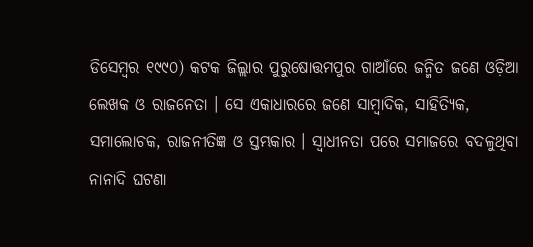ଡିସେମ୍ବର ୧୯୯୦) କଟକ ଜିଲ୍ଲାର ପୁରୁଷୋତ୍ତମପୁର ଗାଆଁରେ ଜନ୍ମିତ ଜଣେ ଓଡ଼ିଆ ଲେଖକ ଓ ରାଜନେତା । ସେ ଏକାଧାରରେ ଜଣେ ସାମ୍ବାଦିକ, ସାହିତ୍ୟିକ, ସମାଲୋଚକ, ରାଜନୀତିଜ୍ଞ ଓ ସ୍ତମ୍ଭକାର । ସ୍ୱାଧୀନତା ପରେ ସମାଜରେ ବଦଳୁଥିବା ନାନାଦି ଘଟଣା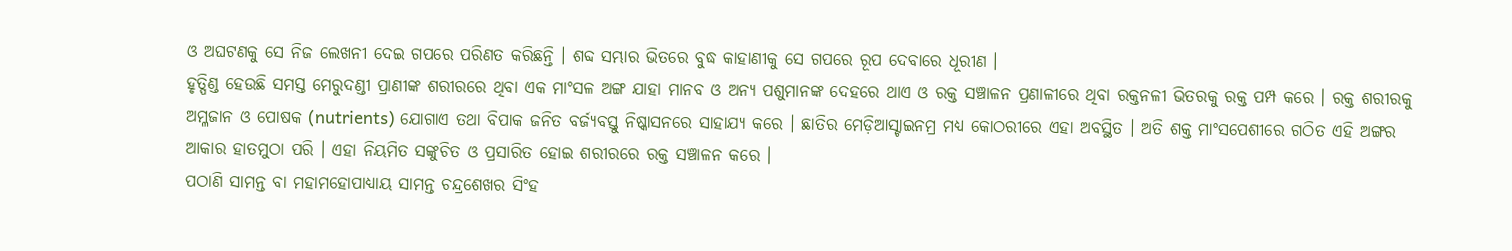ଓ ଅଘଟଣକୁ ସେ ନିଜ ଲେଖନୀ ଦେଇ ଗପରେ ପରିଣତ କରିଛନ୍ତି । ଶବ୍ଦ ସମ୍ଭାର ଭିତରେ ବୁଦ୍ଧ କାହାଣୀକୁ ସେ ଗପରେ ରୂପ ଦେବାରେ ଧୂରୀଣ ।
ହୃତ୍ପିଣ୍ଡ ହେଉଛି ସମସ୍ତ ମେରୁଦଣ୍ଡୀ ପ୍ରାଣୀଙ୍କ ଶରୀରରେ ଥିବା ଏକ ମାଂସଳ ଅଙ୍ଗ ଯାହା ମାନବ ଓ ଅନ୍ୟ ପଶୁମାନଙ୍କ ଦେହରେ ଥାଏ ଓ ରକ୍ତ ସଞ୍ଚାଳନ ପ୍ରଣାଳୀରେ ଥିବା ରକ୍ତନଳୀ ଭିତରକୁ ରକ୍ତ ପମ୍ପ କରେ । ରକ୍ତ ଶରୀରକୁ ଅମ୍ଳଜାନ ଓ ପୋଷକ (nutrients) ଯୋଗାଏ ତଥା ବିପାକ ଜନିତ ବର୍ଜ୍ୟବସ୍ତୁ ନିଷ୍କାସନରେ ସାହାଯ୍ୟ କରେ । ଛାତିର ମେଡ଼ିଆସ୍ଟାଇନମ୍ର ମଧ୍ୟ କୋଠରୀରେ ଏହା ଅବସ୍ଥିତ । ଅତି ଶକ୍ତ ମାଂସପେଶୀରେ ଗଠିତ ଏହି ଅଙ୍ଗର ଆକାର ହାତମୁଠା ପରି । ଏହା ନିୟମିତ ସଙ୍କୁଚିତ ଓ ପ୍ରସାରିତ ହୋଇ ଶରୀରରେ ରକ୍ତ ସଞ୍ଚାଳନ କରେ ।
ପଠାଣି ସାମନ୍ତ ବା ମହାମହୋପାଧ୍ୟାୟ ସାମନ୍ତ ଚନ୍ଦ୍ରଶେଖର ସିଂହ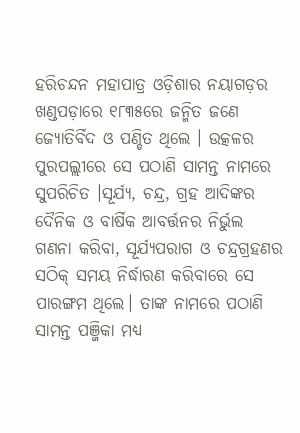ହରିଚନ୍ଦନ ମହାପାତ୍ର ଓଡ଼ିଶାର ନୟାଗଡ଼ର ଖଣ୍ଡପଡ଼ାରେ ୧୮୩୫ରେ ଜନ୍ମିତ ଜଣେ ଜ୍ୟୋତିର୍ବିଦ ଓ ପଣ୍ଡିତ ଥିଲେ । ଉତ୍କଳର ପୁରପଲ୍ଲୀରେ ସେ ପଠାଣି ସାମନ୍ତ ନାମରେ ସୁପରିଚିତ ।ସୂର୍ଯ୍ୟ, ଚନ୍ଦ୍ର, ଗ୍ରହ ଆଦିଙ୍କର ଦୈନିକ ଓ ବାର୍ଷିକ ଆବର୍ତ୍ତନର ନିର୍ଭୁଲ ଗଣନା କରିବା, ସୂର୍ଯ୍ୟପରାଗ ଓ ଚନ୍ଦ୍ରଗ୍ରହଣର ସଠିକ୍ ସମୟ ନିର୍ଦ୍ଧାରଣ କରିବାରେ ସେ ପାରଙ୍ଗମ ଥିଲେ। ତାଙ୍କ ନାମରେ ପଠାଣି ସାମନ୍ତ ପଞ୍ଜିକା ମଧ୍ୟ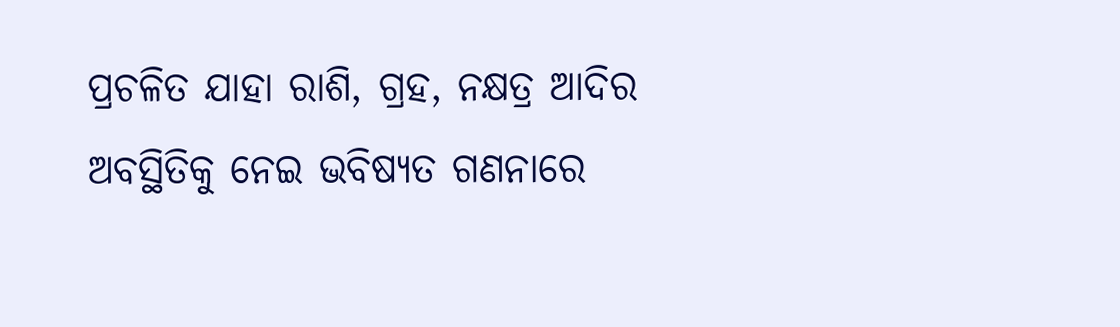ପ୍ରଚଳିତ ଯାହା ରାଶି, ଗ୍ରହ, ନକ୍ଷତ୍ର ଆଦିର ଅବସ୍ଥିତିକୁ ନେଇ ଭବିଷ୍ୟତ ଗଣନାରେ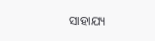ସାହାଯ୍ୟ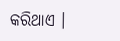କରିଥାଏ ।